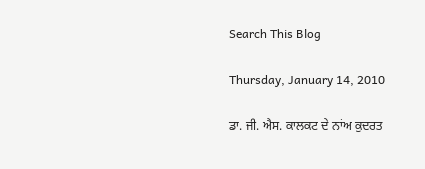Search This Blog

Thursday, January 14, 2010

ਡਾ. ਜੀ. ਐਸ. ਕਾਲਕਟ ਦੇ ਨਾਂਅ ਕੁਦਰਤ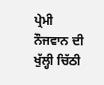ਪ੍ਰੇਮੀ ਨੌਜਵਾਨ ਦੀ ਖੁੱਲ੍ਹੀ ਚਿੱਠੀ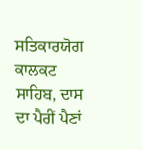ਸਤਿਕਾਰਯੋਗ ਕਾਲਕਟ ਸਾਹਿਬ, ਦਾਸ ਦਾ ਪੈਰੀਂ ਪੈਣਾਂ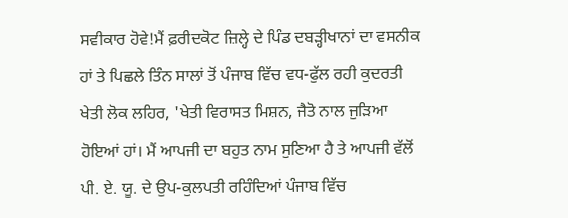ਸਵੀਕਾਰ ਹੋਵੇ!ਮੈਂ ਫ਼ਰੀਦਕੋਟ ਜ਼ਿਲ੍ਹੇ ਦੇ ਪਿੰਡ ਦਬੜ੍ਹੀਖਾਨਾਂ ਦਾ ਵਸਨੀਕ ਹਾਂ ਤੇ ਪਿਛਲੇ ਤਿੰਨ ਸਾਲਾਂ ਤੋਂ ਪੰਜਾਬ ਵਿੱਚ ਵਧ-ਫੁੱਲ ਰਹੀ ਕੁਦਰਤੀ ਖੇਤੀ ਲੋਕ ਲਹਿਰ, 'ਖੇਤੀ ਵਿਰਾਸਤ ਮਿਸ਼ਨ, ਜੈਤੋ ਨਾਲ ਜੁੜਿਆ ਹੋਇਆਂ ਹਾਂ। ਮੈਂ ਆਪਜੀ ਦਾ ਬਹੁਤ ਨਾਮ ਸੁਣਿਆ ਹੈ ਤੇ ਆਪਜੀ ਵੱਲੋਂ ਪੀ. ਏ. ਯੂ. ਦੇ ਉਪ-ਕੁਲਪਤੀ ਰਹਿੰਦਿਆਂ ਪੰਜਾਬ ਵਿੱਚ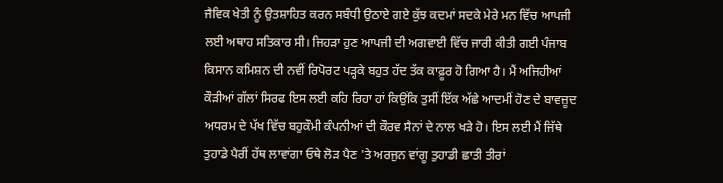ਜੈਵਿਕ ਖੇਤੀ ਨੂੰ ਉਤਸ਼ਾਹਿਤ ਕਰਨ ਸਬੰਧੀ ਉਠਾਏ ਗਏ ਕੁੱਝ ਕਦਮਾਂ ਸਦਕੇ ਮੇਰੇ ਮਨ ਵਿੱਚ ਆਪਜੀ ਲਈ ਅਥਾਹ ਸਤਿਕਾਰ ਸੀ। ਜਿਹੜਾ ਹੁਣ ਆਪਜੀ ਦੀ ਅਗਵਾਈ ਵਿੱਚ ਜਾਰੀ ਕੀਤੀ ਗਈ ਪੰਜਾਬ ਕਿਸਾਨ ਕਮਿਸ਼ਨ ਦੀ ਨਵੀਂ ਰਿਪੋਰਟ ਪੜ੍ਹਕੇ ਬਹੁਤ ਹੱਦ ਤੱਕ ਕਾਫ਼ੂਰ ਹੋ ਗਿਆ ਹੈ। ਮੈਂ ਅਜਿਹੀਆਂ ਕੌੜੀਆਂ ਗੱਲਾਂ ਸਿਰਫ ਇਸ ਲਈ ਕਹਿ ਰਿਹਾ ਹਾਂ ਕਿਉਂਕਿ ਤੁਸੀਂ ਇੱਕ ਅੱਛੇ ਆਦਮੀਂ ਹੋਣ ਦੇ ਬਾਵਜ਼ੂਦ ਅਧਰਮ ਦੇ ਪੱਖ ਵਿੱਚ ਬਹੁਕੌਮੀ ਕੰਪਨੀਆਂ ਦੀ ਕੌਰਵ ਸੈਨਾਂ ਦੇ ਨਾਲ ਖੜੇ ਹੋ। ਇਸ ਲਈ ਮੈਂ ਜਿੱਥੇ ਤੁਹਾਡੇ ਪੈਰੀਂ ਹੱਥ ਲਾਵਾਂਗਾ ਓਥੇ ਲੋੜ ਪੈਣ 'ਤੇ ਅਰਜੁਨ ਵਾਂਗੂ ਤੁਹਾਡੀ ਛਾਤੀ ਤੀਰਾਂ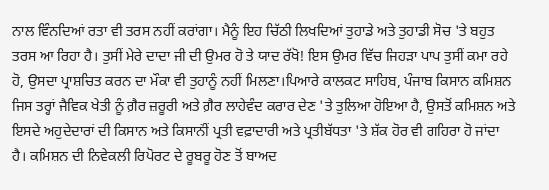ਨਾਲ ਵਿੰਨਦਿਆਂ ਰਤਾ ਵੀ ਤਰਸ ਨਹੀਂ ਕਰਾਂਗਾ। ਮੈਨੂੰ ਇਹ ਚਿੱਠੀ ਲਿਖਦਿਆਂ ਤੁਹਾਡੇ ਅਤੇ ਤੁਹਾਡੀ ਸੋਚ 'ਤੇ ਬਹੁਤ ਤਰਸ ਆ ਰਿਹਾ ਹੈ। ਤੁਸੀਂ ਮੇਰੇ ਦਾਦਾ ਜੀ ਦੀ ਉਮਰ ਹੋ ਤੇ ਯਾਦ ਰੱਖੋ! ਇਸ ਉਮਰ ਵਿੱਚ ਜਿਹੜਾ ਪਾਪ ਤੁਸੀਂ ਕਮਾ ਰਹੇ ਹੋ, ਉਸਦਾ ਪ੍ਰਾਸ਼ਚਿਤ ਕਰਨ ਦਾ ਮੌਕਾ ਵੀ ਤੁਹਾਨੂੰ ਨਹੀਂ ਮਿਲਣਾ।ਪਿਆਰੇ ਕਾਲਕਟ ਸਾਹਿਬ, ਪੰਜਾਬ ਕਿਸਾਨ ਕਮਿਸ਼ਨ ਜਿਸ ਤਰ੍ਹਾਂ ਜੈਵਿਕ ਖੇਤੀ ਨੂੰ ਗ਼ੈਰ ਜ਼ਰੂਰੀ ਅਤੇ ਗ਼ੈਰ ਲਾਹੇਵੰਦ ਕਰਾਰ ਦੇਣ 'ਤੇ ਤੁਲਿਆ ਹੋਇਆ ਹੈ, ਉਸਤੋਂ ਕਮਿਸ਼ਨ ਅਤੇ ਇਸਦੇ ਅਹੁਦੇਦਾਰਾਂ ਦੀ ਕਿਸਾਨ ਅਤੇ ਕਿਸਾਨਂੀਂ ਪ੍ਰਤੀ ਵਫ਼ਾਦਾਰੀ ਅਤੇ ਪ੍ਰਤੀਬੱਧਤਾ 'ਤੇ ਸ਼ੱਕ ਹੋਰ ਵੀ ਗਹਿਰਾ ਹੋ ਜਾਂਦਾ ਹੈ। ਕਮਿਸ਼ਨ ਦੀ ਨਿਵੇਕਲੀ ਰਿਪੋਰਟ ਦੇ ਰੂਬਰੂ ਹੋਣ ਤੋਂ ਬਾਅਦ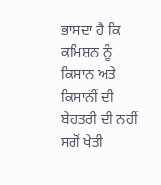ਭਾਸਦਾ ਹੈ ਕਿ ਕਮਿਸ਼ਨ ਨੂੰ ਕਿਸਾਨ ਅਤੇ ਕਿਸਾਨਂੀਂ ਦੀ ਬੇਹਤਰੀ ਦੀ ਨਹੀਂ ਸਗੋਂ ਖੇਤੀ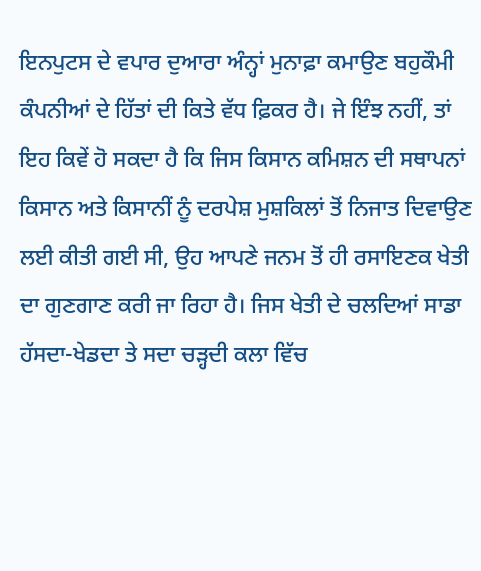ਇਨਪੁਟਸ ਦੇ ਵਪਾਰ ਦੁਆਰਾ ਅੰਨ੍ਹਾਂ ਮੁਨਾਫ਼ਾ ਕਮਾਉਣ ਬਹੁਕੌਮੀ ਕੰਪਨੀਆਂ ਦੇ ਹਿੱਤਾਂ ਦੀ ਕਿਤੇ ਵੱਧ ਫ਼ਿਕਰ ਹੈ। ਜੇ ਇੰਝ ਨਹੀਂ, ਤਾਂ ਇਹ ਕਿਵੇਂ ਹੋ ਸਕਦਾ ਹੈ ਕਿ ਜਿਸ ਕਿਸਾਨ ਕਮਿਸ਼ਨ ਦੀ ਸਥਾਪਨਾਂ ਕਿਸਾਨ ਅਤੇ ਕਿਸਾਨੀਂ ਨੂੰ ਦਰਪੇਸ਼ ਮੁਸ਼ਕਿਲਾਂ ਤੋਂ ਨਿਜਾਤ ਦਿਵਾਉਣ ਲਈ ਕੀਤੀ ਗਈ ਸੀ, ਉਹ ਆਪਣੇ ਜਨਮ ਤੋਂ ਹੀ ਰਸਾਇਣਕ ਖੇਤੀ ਦਾ ਗੁਣਗਾਣ ਕਰੀ ਜਾ ਰਿਹਾ ਹੈ। ਜਿਸ ਖੇਤੀ ਦੇ ਚਲਦਿਆਂ ਸਾਡਾ ਹੱਸਦਾ-ਖੇਡਦਾ ਤੇ ਸਦਾ ਚੜ੍ਹਦੀ ਕਲਾ ਵਿੱਚ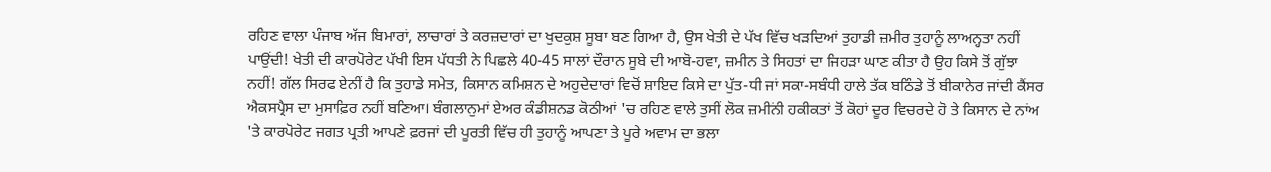ਰਹਿਣ ਵਾਲਾ ਪੰਜਾਬ ਅੱਜ ਬਿਮਾਰਾਂ, ਲਾਚਾਰਾਂ ਤੇ ਕਰਜ਼ਦਾਰਾਂ ਦਾ ਖੁਦਕੁਸ਼ ਸੂਬਾ ਬਣ ਗਿਆ ਹੈ, ਉਸ ਖੇਤੀ ਦੇ ਪੱਖ ਵਿੱਚ ਖੜਦਿਆਂ ਤੁਹਾਡੀ ਜ਼ਮੀਰ ਤੁਹਾਨੂੰ ਲਾਅਨ੍ਹਤਾ ਨਹੀਂ ਪਾਉਂਦੀ! ਖੇਤੀ ਦੀ ਕਾਰਪੋਰੇਟ ਪੱਖੀ ਇਸ ਪੱਧਤੀ ਨੇ ਪਿਛਲੇ 40-45 ਸਾਲਾਂ ਦੌਰਾਨ ਸੂਬੇ ਦੀ ਆਬੋ-ਹਵਾ, ਜ਼ਮੀਨ ਤੇ ਸਿਹਤਾਂ ਦਾ ਜਿਹੜਾ ਘਾਣ ਕੀਤਾ ਹੈ ਉਹ ਕਿਸੇ ਤੋਂ ਗੁੱਝਾ ਨਹੀਂ! ਗੱਲ ਸਿਰਫ ਏਨੀਂ ਹੈ ਕਿ ਤੁਹਾਡੇ ਸਮੇਤ, ਕਿਸਾਨ ਕਮਿਸ਼ਨ ਦੇ ਅਹੁਦੇਦਾਰਾਂ ਵਿਚੋਂ ਸ਼ਾਇਦ ਕਿਸੇ ਦਾ ਪੁੱਤ-ਧੀ ਜਾਂ ਸਕਾ-ਸਬੰਧੀ ਹਾਲੇ ਤੱਕ ਬਠਿੰਡੇ ਤੋਂ ਬੀਕਾਨੇਰ ਜਾਂਦੀ ਕੈਂਸਰ ਐਕਸਪ੍ਰੈਸ ਦਾ ਮੁਸਾਫ਼ਿਰ ਨਹੀਂ ਬਣਿਆ। ਬੰਗਲਾਨੁਮਾਂ ਏਅਰ ਕੰਡੀਸ਼ਨਡ ਕੋਠੀਆਂ 'ਚ ਰਹਿਣ ਵਾਲੇ ਤੁਸੀਂ ਲੋਕ ਜ਼ਮੀਨਂੀ ਹਕੀਕਤਾਂ ਤੋਂ ਕੋਹਾਂ ਦੂਰ ਵਿਚਰਦੇ ਹੋ ਤੇ ਕਿਸਾਨ ਦੇ ਨਾਂਅ 'ਤੇ ਕਾਰਪੋਰੇਟ ਜਗਤ ਪ੍ਰਤੀ ਆਪਣੇ ਫ਼ਰਜਾਂ ਦੀ ਪੂਰਤੀ ਵਿੱਚ ਹੀ ਤੁਹਾਨੂੰ ਆਪਣਾ ਤੇ ਪੂਰੇ ਅਵਾਮ ਦਾ ਭਲਾ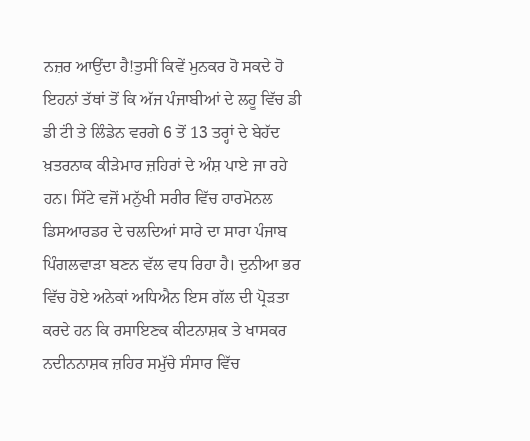ਨਜ਼ਰ ਆਉਂਦਾ ਹੈ!ਤੁਸੀਂ ਕਿਵੇਂ ਮੁਨਕਰ ਹੋ ਸਕਦੇ ਹੋ ਇਹਨਾਂ ਤੱਥਾਂ ਤੋਂ ਕਿ ਅੱਜ ਪੰਜਾਬੀਆਂ ਦੇ ਲਹੂ ਵਿੱਚ ਡੀ ਡੀ ਟਂੀ ਤੇ ਲਿੰਡੇਨ ਵਰਗੇ 6 ਤੋਂ 13 ਤਰ੍ਹਾਂ ਦੇ ਬੇਹੱਦ ਖ਼ਤਰਨਾਕ ਕੀੜੇਮਾਰ ਜ਼ਹਿਰਾਂ ਦੇ ਅੰਸ਼ ਪਾਏ ਜਾ ਰਹੇ ਹਨ। ਸਿੱਟੇ ਵਜੋਂ ਮਨੁੱਖੀ ਸਰੀਰ ਵਿੱਚ ਹਾਰਮੋਨਲ ਡਿਸਆਰਡਰ ਦੇ ਚਲਦਿਆਂ ਸਾਰੇ ਦਾ ਸਾਰਾ ਪੰਜਾਬ ਪਿੰਗਲਵਾੜਾ ਬਣਨ ਵੱਲ ਵਧ ਰਿਹਾ ਹੈ। ਦੁਨੀਆ ਭਰ ਵਿੱਚ ਹੋਏ ਅਨੇਕਾਂ ਅਧਿਐਨ ਇਸ ਗੱਲ ਦੀ ਪ੍ਰੋੜਤਾ ਕਰਦੇ ਹਨ ਕਿ ਰਸਾਇਣਕ ਕੀਟਨਾਸ਼ਕ ਤੇ ਖਾਸਕਰ ਨਦੀਨਨਾਸ਼ਕ ਜ਼ਹਿਰ ਸਮੁੱਚੇ ਸੰਸਾਰ ਵਿੱਚ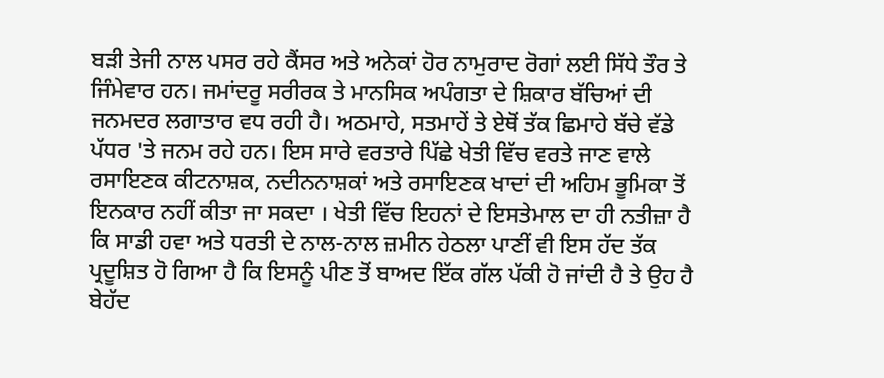ਬੜੀ ਤੇਜੀ ਨਾਲ ਪਸਰ ਰਹੇ ਕੈਂਸਰ ਅਤੇ ਅਨੇਕਾਂ ਹੋਰ ਨਾਮੁਰਾਦ ਰੋਗਾਂ ਲਈ ਸਿੱਧੇ ਤੌਰ ਤੇ ਜਿੰਮੇਵਾਰ ਹਨ। ਜਮਾਂਦਰੂ ਸਰੀਰਕ ਤੇ ਮਾਨਸਿਕ ਅਪੰਗਤਾ ਦੇ ਸ਼ਿਕਾਰ ਬੱਚਿਆਂ ਦੀ ਜਨਮਦਰ ਲਗਾਤਾਰ ਵਧ ਰਹੀ ਹੈ। ਅਠਮਾਹੇ, ਸਤਮਾਹੇਂ ਤੇ ਏਥੋਂ ਤੱਕ ਛਿਮਾਹੇ ਬੱਚੇ ਵੱਡੇ ਪੱਧਰ 'ਤੇ ਜਨਮ ਰਹੇ ਹਨ। ਇਸ ਸਾਰੇ ਵਰਤਾਰੇ ਪਿੱਛੇ ਖੇਤੀ ਵਿੱਚ ਵਰਤੇ ਜਾਣ ਵਾਲੇ ਰਸਾਇਣਕ ਕੀਟਨਾਸ਼ਕ, ਨਦੀਨਨਾਸ਼ਕਾਂ ਅਤੇ ਰਸਾਇਣਕ ਖਾਦਾਂ ਦੀ ਅਹਿਮ ਭੂਮਿਕਾ ਤੋਂ ਇਨਕਾਰ ਨਹੀਂ ਕੀਤਾ ਜਾ ਸਕਦਾ । ਖੇਤੀ ਵਿੱਚ ਇਹਨਾਂ ਦੇ ਇਸਤੇਮਾਲ ਦਾ ਹੀ ਨਤੀਜ਼ਾ ਹੈ ਕਿ ਸਾਡੀ ਹਵਾ ਅਤੇ ਧਰਤੀ ਦੇ ਨਾਲ-ਨਾਲ ਜ਼ਮੀਨ ਹੇਠਲਾ ਪਾਣੀਂ ਵੀ ਇਸ ਹੱਦ ਤੱਕ ਪ੍ਰਦੂਸ਼ਿਤ ਹੋ ਗਿਆ ਹੈ ਕਿ ਇਸਨੂੰ ਪੀਣ ਤੋਂ ਬਾਅਦ ਇੱਕ ਗੱਲ ਪੱਕੀ ਹੋ ਜਾਂਦੀ ਹੈ ਤੇ ਉਹ ਹੈ ਬੇਹੱਦ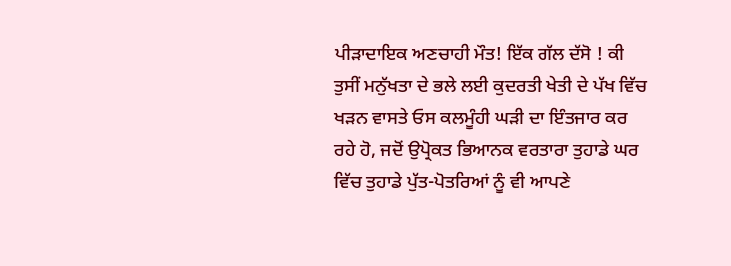ਪੀੜਾਦਾਇਕ ਅਣਚਾਹੀ ਮੌਤ! ਇੱਕ ਗੱਲ ਦੱਸੋ ! ਕੀ ਤੁਸੀਂ ਮਨੁੱਖਤਾ ਦੇ ਭਲੇ ਲਈ ਕੁਦਰਤੀ ਖੇਤੀ ਦੇ ਪੱਖ ਵਿੱਚ ਖੜਨ ਵਾਸਤੇ ਓਸ ਕਲਮੂੰਹੀ ਘੜੀ ਦਾ ਇੰਤਜਾਰ ਕਰ ਰਹੇ ਹੋ, ਜਦੋਂ ਉਪ੍ਰੋਕਤ ਭਿਆਨਕ ਵਰਤਾਰਾ ਤੁਹਾਡੇ ਘਰ ਵਿੱਚ ਤੁਹਾਡੇ ਪੁੱਤ-ਪੋਤਰਿਆਂ ਨੂੰ ਵੀ ਆਪਣੇ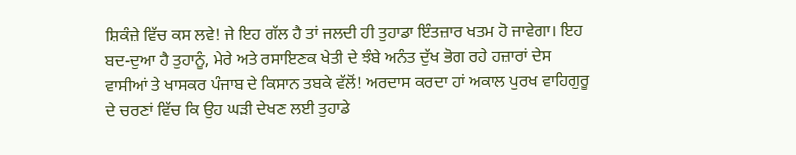ਸ਼ਿਕੰਜ਼ੇ ਵਿੱਚ ਕਸ ਲਵੇ! ਜੇ ਇਹ ਗੱਲ ਹੈ ਤਾਂ ਜਲਦੀ ਹੀ ਤੁਹਾਡਾ ਇੰਤਜ਼ਾਰ ਖਤਮ ਹੋ ਜਾਵੇਗਾ। ਇਹ ਬਦ-ਦੁਆ ਹੈ ਤੁਹਾਨੂੰ, ਮੇਰੇ ਅਤੇ ਰਸਾਇਣਕ ਖੇਤੀ ਦੇ ਝੰਬੇ ਅਨੰਤ ਦੁੱਖ ਭੋਗ ਰਹੇ ਹਜ਼ਾਰਾਂ ਦੇਸ ਵਾਸੀਆਂ ਤੇ ਖਾਸਕਰ ਪੰਜਾਬ ਦੇ ਕਿਸਾਨ ਤਬਕੇ ਵੱਲੋਂ! ਅਰਦਾਸ ਕਰਦਾ ਹਾਂ ਅਕਾਲ ਪੁਰਖ ਵਾਹਿਗੁਰੂ ਦੇ ਚਰਣਾਂ ਵਿੱਚ ਕਿ ਉਹ ਘੜੀ ਦੇਖਣ ਲਈ ਤੁਹਾਡੇ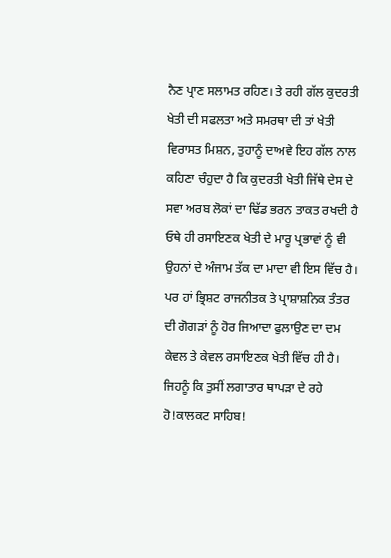ਨੈਣ ਪ੍ਰਾਣ ਸਲਾਮਤ ਰਹਿਣ। ਤੇ ਰਹੀ ਗੱਲ ਕੁਦਰਤੀ ਖੇਤੀ ਦੀ ਸਫਲਤਾ ਅਤੇ ਸਮਰਥਾ ਦੀ ਤਾਂ ਖੇਤੀ ਵਿਰਾਸਤ ਮਿਸ਼ਨ, ਤੁਹਾਨੂੰ ਦਾਅਵੇ ਇਹ ਗੱਲ ਨਾਲ ਕਹਿਣਾ ਚੰਹੁਦਾ ਹੈ ਕਿ ਕੁਦਰਤੀ ਖੇਤੀ ਜਿੱਥੇ ਦੇਸ ਦੇ ਸਵਾ ਅਰਬ ਲੋਕਾਂ ਦਾ ਢਿੱਡ ਭਰਨ ਤਾਕਤ ਰਖਦੀ ਹੈ ਓਥੇ ਹੀ ਰਸਾਇਣਕ ਖੇਤੀ ਦੇ ਮਾਰੂ ਪ੍ਰਭਾਵਾਂ ਨੂੰ ਵੀ ਉਹਨਾਂ ਦੇ ਅੰਜਾਮ ਤੱਕ ਦਾ ਮਾਦਾ ਵੀ ਇਸ ਵਿੱਚ ਹੈ। ਪਰ ਹਾਂ ਭ੍ਰਿਸ਼ਟ ਰਾਜਨੀਤਕ ਤੇ ਪ੍ਰਾਸ਼ਾਸ਼ਨਿਕ ਤੰਤਰ ਦੀ ਗੋਗੜਾਂ ਨੂੰ ਹੋਰ ਜਿਆਦਾ ਫੁਲਾਉਣ ਦਾ ਦਮ ਕੇਵਲ ਤੇ ਕੇਵਲ ਰਸਾਇਣਕ ਖੇਤੀ ਵਿੱਚ ਹੀ ਹੈ। ਜਿਹਨੂੰ ਕਿ ਤੁਸੀਂ ਲਗਾਤਾਰ ਥਾਪੜਾ ਦੇ ਰਹੇ ਹੋ!ਕਾਲਕਟ ਸਾਹਿਬ!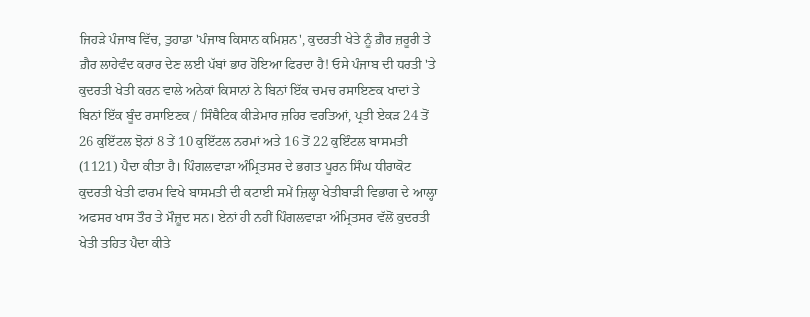ਜਿਹੜੇ ਪੰਜਾਬ ਵਿੱਚ, ਤੁਹਾਡਾ 'ਪੰਜਾਬ ਕਿਸਾਨ ਕਮਿਸ਼ਨ', ਕੁਦਰਤੀ ਖੇਤੇ ਨੂੰ ਗ਼ੈਰ ਜ਼ਰੂਰੀ ਤੇ ਗ਼ੈਰ ਲਾਹੇਵੰਦ ਕਰਾਰ ਦੇਣ ਲਈ ਪੱਬਾਂ ਭਾਰ ਹੋਇਆ ਫਿਰਦਾ ਹੈ! ਓਸੇ ਪੰਜਾਬ ਦੀ ਧਰਤੀ 'ਤੇ ਕੁਦਰਤੀ ਖੇਤੀ ਕਰਨ ਵਾਲੇ ਅਨੇਕਾਂ ਕਿਸਾਨਾਂ ਨੇ ਬਿਨਾਂ ਇੱਕ ਚਮਚ ਰਸਾਇਣਕ ਖਾਦਾਂ ਤੇ ਬਿਨਾਂ ਇੱਕ ਬੂੰਦ ਰਸਾਇਣਕ / ਸਿੰਥੈਟਿਕ ਕੀੜੇਮਾਰ ਜ਼ਹਿਰ ਵਰਤਿਆਂ, ਪ੍ਰਤੀ ਏਕੜ 24 ਤੋਂ 26 ਕੁਇੱਟਲ ਝੋਨਾਂ 8 ਤੇਂ 10 ਕੁਇੱਟਲ ਨਰਮਾਂ ਅਤੇ 16 ਤੋਂ 22 ਕੁਇੰਟਲ ਬਾਸਮਤੀ (1121) ਪੈਦਾ ਕੀਤਾ ਹੈ। ਪਿੰਗਲਵਾੜਾ ਅੰਮ੍ਰਿਤਸਰ ਦੇ ਭਗਤ ਪੂਰਨ ਸਿੰਘ ਧੀਰਾਕੋਟ ਕੁਦਰਤੀ ਖੇਤੀ ਫਾਰਮ ਵਿਖੇ ਬਾਸਮਤੀ ਦੀ ਕਟਾਈ ਸਮੇਂ ਜ਼ਿਲ੍ਹਾ ਖੇਤੀਬਾੜੀ ਵਿਭਾਗ ਦੇ ਆਲ੍ਹਾ ਅਫਸਰ ਖਾਸ ਤੌਰ ਤੇ ਮੌਜ਼ੂਦ ਸਨ। ਏਨਾਂ ਹੀ ਨਹੀਂ ਪਿੰਗਲਵਾੜਾ ਅੰਮ੍ਰਿਤਸਰ ਵੱਲੋਂ ਕੁਦਰਤੀ ਖੇਤੀ ਤਹਿਤ ਪੈਦਾ ਕੀਤੇ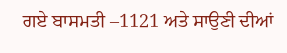ਗਏ ਬਾਸਮਤੀ –1121 ਅਤੇ ਸਾਉਣੀ ਦੀਆਂ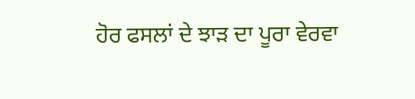ਹੋਰ ਫਸਲਾਂ ਦੇ ਝਾੜ ਦਾ ਪੂਰਾ ਵੇਰਵਾ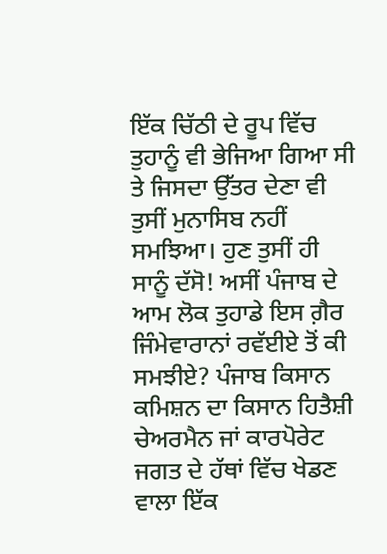ਇੱਕ ਚਿੱਠੀ ਦੇ ਰੂਪ ਵਿੱਚ ਤੁਹਾਨੂੰ ਵੀ ਭੇਜਿਆ ਗਿਆ ਸੀ ਤੇ ਜਿਸਦਾ ਉੱਤਰ ਦੇਣਾ ਵੀ ਤੁਸੀਂ ਮੁਨਾਸਿਬ ਨਹੀਂ ਸਮਝਿਆ। ਹੁਣ ਤੁਸੀਂ ਹੀ ਸਾਨੂੰ ਦੱਸੋ! ਅਸੀਂ ਪੰਜਾਬ ਦੇ ਆਮ ਲੋਕ ਤੁਹਾਡੇ ਇਸ ਗ਼ੈਰ ਜਿੰਮੇਵਾਰਾਨਾਂ ਰਵੱਈਏ ਤੋਂ ਕੀ ਸਮਝੀਏ? ਪੰਜਾਬ ਕਿਸਾਨ ਕਮਿਸ਼ਨ ਦਾ ਕਿਸਾਨ ਹਿਤੈਸ਼ੀ ਚੇਅਰਮੈਨ ਜਾਂ ਕਾਰਪੋਰੇਟ ਜਗਤ ਦੇ ਹੱਥਾਂ ਵਿੱਚ ਖੇਡਣ ਵਾਲਾ ਇੱਕ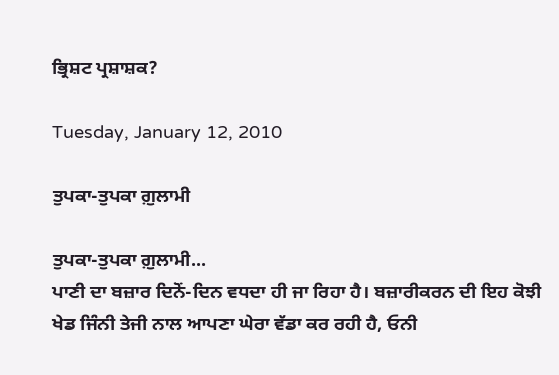ਭ੍ਰਿਸ਼ਟ ਪ੍ਰਸ਼ਾਸ਼ਕ?

Tuesday, January 12, 2010

ਤੁਪਕਾ-ਤੁਪਕਾ ਗ਼ੁਲਾਮੀ

ਤੁਪਕਾ-ਤੁਪਕਾ ਗ਼ੁਲਾਮੀ...
ਪਾਣੀ ਦਾ ਬਜ਼ਾਰ ਦਿਨੋਂ-ਦਿਨ ਵਧਦਾ ਹੀ ਜਾ ਰਿਹਾ ਹੈ। ਬਜ਼ਾਰੀਕਰਨ ਦੀ ਇਹ ਕੋਝੀ ਖੇਡ ਜਿੰਨੀ ਤੇਜੀ ਨਾਲ ਆਪਣਾ ਘੇਰਾ ਵੱਡਾ ਕਰ ਰਹੀ ਹੈ, ਓਨੀ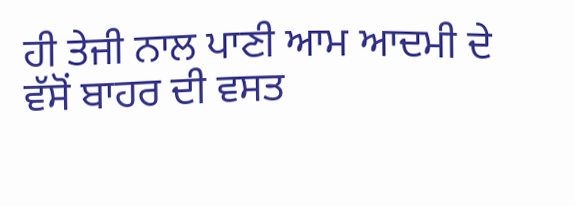ਹੀ ਤੇਜੀ ਨਾਲ ਪਾਣੀ ਆਮ ਆਦਮੀ ਦੇ ਵੱਸੋਂ ਬਾਹਰ ਦੀ ਵਸਤ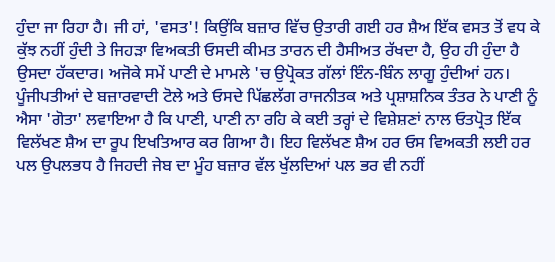ਹੁੰਦਾ ਜਾ ਰਿਹਾ ਹੈ। ਜੀ ਹਾਂ, 'ਵਸਤ'! ਕਿਉਂਕਿ ਬਜ਼ਾਰ ਵਿੱਚ ਉਤਾਰੀ ਗਈ ਹਰ ਸ਼ੈਅ ਇੱਕ ਵਸਤ ਤੋਂ ਵਧ ਕੇ ਕੁੱਝ ਨਹੀਂ ਹੁੰਦੀ ਤੇ ਜਿਹੜਾ ਵਿਅਕਤੀ ਓਸਦੀ ਕੀਮਤ ਤਾਰਨ ਦੀ ਹੈਸੀਅਤ ਰੱਖਦਾ ਹੈ, ਉਹ ਹੀ ਹੁੰਦਾ ਹੈ ਉਸਦਾ ਹੱਕਦਾਰ। ਅਜੋਕੇ ਸਮੇਂ ਪਾਣੀ ਦੇ ਮਾਮਲੇ 'ਚ ਉਪ੍ਰੋਕਤ ਗੱਲਾਂ ਇੰਨ-ਬਿੰਨ ਲਾਗੂ ਹੁੰਦੀਆਂ ਹਨ। ਪੂੰਜੀਪਤੀਆਂ ਦੇ ਬਜ਼ਾਰਵਾਦੀ ਟੋਲੇ ਅਤੇ ਓਸਦੇ ਪਿੱਛਲੱਗ ਰਾਜਨੀਤਕ ਅਤੇ ਪ੍ਰਸ਼ਾਸ਼ਨਿਕ ਤੰਤਰ ਨੇ ਪਾਣੀ ਨੂੰ ਐਸਾ 'ਗੋਤਾ' ਲਵਾਇਆ ਹੈ ਕਿ ਪਾਣੀ, ਪਾਣੀ ਨਾ ਰਹਿ ਕੇ ਕਈ ਤਰ੍ਹਾਂ ਦੇ ਵਿਸ਼ੇਸ਼ਣਾਂ ਨਾਲ ਓਤਪ੍ਰੋਤ ਇੱਕ ਵਿਲੱਖਣ ਸ਼ੈਅ ਦਾ ਰੂਪ ਇਖਤਿਆਰ ਕਰ ਗਿਆ ਹੈ। ਇਹ ਵਿਲੱਖਣ ਸ਼ੈਅ ਹਰ ਓਸ ਵਿਅਕਤੀ ਲਈ ਹਰ ਪਲ ਉਪਲਭਧ ਹੈ ਜਿਹਦੀ ਜੇਬ ਦਾ ਮੂੰਹ ਬਜ਼ਾਰ ਵੱਲ ਖੁੱਲਦਿਆਂ ਪਲ ਭਰ ਵੀ ਨਹੀਂ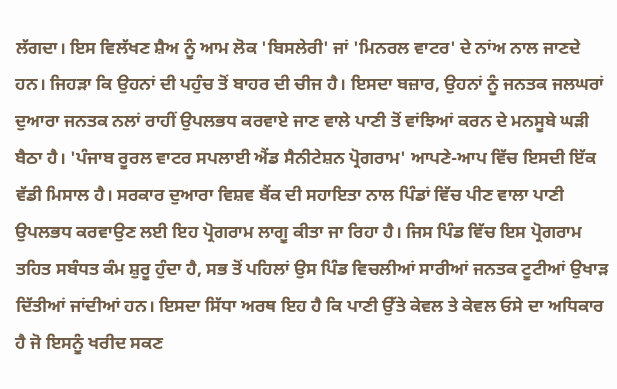ਲੱਗਦਾ। ਇਸ ਵਿਲੱਖਣ ਸ਼ੈਅ ਨੂੰ ਆਮ ਲੋਕ 'ਬਿਸਲੇਰੀ' ਜਾਂ 'ਮਿਨਰਲ ਵਾਟਰ' ਦੇ ਨਾਂਅ ਨਾਲ ਜਾਣਦੇ ਹਨ। ਜਿਹੜਾ ਕਿ ਉਹਨਾਂ ਦੀ ਪਹੁੰਚ ਤੋਂ ਬਾਹਰ ਦੀ ਚੀਜ ਹੈ। ਇਸਦਾ ਬਜ਼ਾਰ, ਉਹਨਾਂ ਨੂੰ ਜਨਤਕ ਜਲਘਰਾਂ ਦੁਆਰਾ ਜਨਤਕ ਨਲਾਂ ਰਾਹੀਂ ਉਪਲਭਧ ਕਰਵਾਏ ਜਾਣ ਵਾਲੇ ਪਾਣੀ ਤੋਂ ਵਾਂਝਿਆਂ ਕਰਨ ਦੇ ਮਨਸੂਬੇ ਘੜੀ ਬੈਠਾ ਹੈ। 'ਪੰਜਾਬ ਰੂਰਲ ਵਾਟਰ ਸਪਲਾਈ ਐਂਡ ਸੈਨੀਟੇਸ਼ਨ ਪ੍ਰੋਗਰਾਮ' ਆਪਣੇ-ਆਪ ਵਿੱਚ ਇਸਦੀ ਇੱਕ ਵੱਡੀ ਮਿਸਾਲ ਹੈ। ਸਰਕਾਰ ਦੁਆਰਾ ਵਿਸ਼ਵ ਬੈਂਕ ਦੀ ਸਹਾਇਤਾ ਨਾਲ ਪਿੰਡਾਂ ਵਿੱਚ ਪੀਣ ਵਾਲਾ ਪਾਣੀ ਉਪਲਭਧ ਕਰਵਾਉਣ ਲਈ ਇਹ ਪ੍ਰੋਗਰਾਮ ਲਾਗੂ ਕੀਤਾ ਜਾ ਰਿਹਾ ਹੈ। ਜਿਸ ਪਿੰਡ ਵਿੱਚ ਇਸ ਪ੍ਰੋਗਰਾਮ ਤਹਿਤ ਸਬੰਧਤ ਕੰਮ ਸ਼ੁਰੂ ਹੁੰਦਾ ਹੈ, ਸਭ ਤੋਂ ਪਹਿਲਾਂ ਉਸ ਪਿੰਡ ਵਿਚਲੀਆਂ ਸਾਰੀਆਂ ਜਨਤਕ ਟੂਟੀਆਂ ਉਖਾੜ ਦਿੱਤੀਆਂ ਜਾਂਦੀਆਂ ਹਨ। ਇਸਦਾ ਸਿੱਧਾ ਅਰਥ ਇਹ ਹੈ ਕਿ ਪਾਣੀ ਉੱਤੇ ਕੇਵਲ ਤੇ ਕੇਵਲ ਓਸੇ ਦਾ ਅਧਿਕਾਰ ਹੈ ਜੋ ਇਸਨੂੰ ਖਰੀਦ ਸਕਣ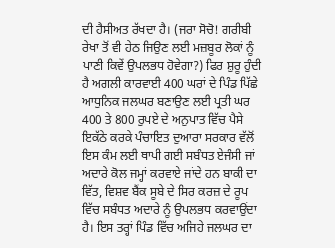ਦੀ ਹੈਸੀਅਤ ਰੱਖਦਾ ਹੈ। (ਜਰਾ ਸੋਚੋ! ਗਰੀਬੀ ਰੇਖਾ ਤੋਂ ਵੀ ਹੇਠ ਜਿਉਣ ਲਈ ਮਜ਼ਬੂਰ ਲੋਕਾਂ ਨੂੰ ਪਾਣੀ ਕਿਵੇਂ ਉਪਲਭਧ ਹੋਵੇਗਾ?) ਫਿਰ ਸ਼ੁਰੂ ਹੁੰਦੀ ਹੈ ਅਗਲੀ ਕਾਰਵਾਈ 400 ਘਰਾਂ ਦੇ ਪਿੰਡ ਪਿੱਛੇ ਆਧੁਨਿਕ ਜਲਘਰ ਬਣਾਉਣ ਲਈ ਪ੍ਰਤੀ ਘਰ 400 ਤੇ 800 ਰੁਪਏ ਦੇ ਅਨੁਪਾਤ ਵਿੱਚ ਪੈਸੇ ਇਕੱਠੇ ਕਰਕੇ ਪੰਚਾਇਤ ਦੁਆਰਾ ਸਰਕਾਰ ਵੱਲੋਂ ਇਸ ਕੰਮ ਲਈ ਥਾਪੀ ਗਈ ਸਬੰਧਤ ਏਜੰਸੀ ਜਾਂ ਅਦਾਰੇ ਕੋਲ ਜਮ੍ਹਾਂ ਕਰਵਾਏ ਜਾਂਦੇ ਹਨ ਬਾਕੀ ਦਾ ਵਿੱਤ, ਵਿਸ਼ਵ ਬੈਂਕ ਸੂਬੇ ਦੇ ਸਿਰ ਕਰਜ਼ ਦੇ ਰੂਪ ਵਿੱਚ ਸਬੰਧਤ ਅਦਾਰੇ ਨੂੰ ਉਪਲਭਧ ਕਰਵਾਉਂਦਾ ਹੈ। ਇਸ ਤਰ੍ਹਾਂ ਪਿੰਡ ਵਿੱਚ ਅਜਿਹੇ ਜਲਘਰ ਦਾ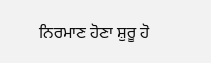ਨਿਰਮਾਣ ਹੋਣਾ ਸ਼ੁਰੂ ਹੋ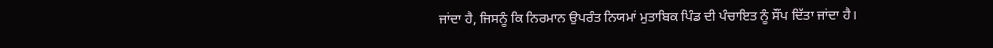ਜਾਂਦਾ ਹੈ, ਜਿਸਨੂੰ ਕਿ ਨਿਰਮਾਨ ਉਪਰੰਤ ਨਿਯਮਾਂ ਮੁਤਾਬਿਕ ਪਿੰਡ ਦੀ ਪੰਚਾਇਤ ਨੂੰ ਸੌਂਪ ਦਿੱਤਾ ਜਾਂਦਾ ਹੈ।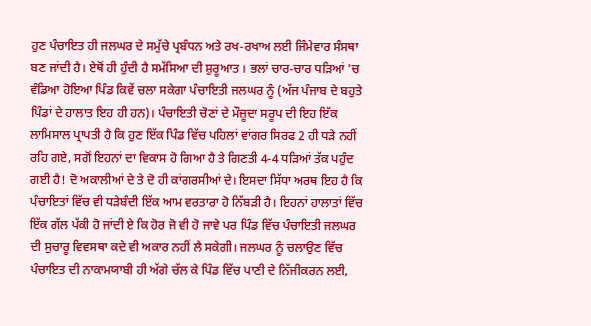ਹੁਣ ਪੰਚਾਇਤ ਹੀ ਜਲਘਰ ਦੇ ਸਮੁੱਚੇ ਪ੍ਰਬੰਧਨ ਅਤੇ ਰਖ-ਰਖਾਅ ਲਈ ਜਿੰਮੇਵਾਰ ਸੰਸਥਾ ਬਣ ਜਾਂਦੀ ਹੈ। ਏਥੋਂ ਹੀ ਹੁੰਦੀ ਹੈ ਸਮੱਸਿਆ ਦੀ ਸ਼ੁਰੂਆਤ । ਭਲਾਂ ਚਾਰ-ਚਾਰ ਧੜਿਆਂ 'ਚ ਵੰਡਿਆ ਹੋਇਆ ਪਿੰਡ ਕਿਵੇਂ ਚਲਾ ਸਕੇਗਾ ਪੰਚਾਇਤੀ ਜਲਘਰ ਨੂੰ (ਅੱਜ ਪੰਜਾਬ ਦੇ ਬਹੁਤੇ ਪਿੰਡਾਂ ਦੇ ਹਾਲਾਤ ਇਹ ਹੀ ਹਨ)। ਪੰਚਾਇਤੀ ਚੋਣਾਂ ਦੇ ਮੌਜ਼ੂਦਾ ਸਰੂਪ ਦੀ ਇਹ ਇੱਕ ਲਾਮਿਸਾਲ ਪ੍ਰਾਪਤੀ ਹੈ ਕਿ ਹੁਣ ਇੱਕ ਪਿੰਡ ਵਿੱਚ ਪਹਿਲਾਂ ਵਾਂਗਰ ਸਿਰਫ 2 ਹੀ ਧੜੇ ਨਹੀਂ ਰਹਿ ਗਏ, ਸਗੋਂ ਇਹਨਾਂ ਦਾ ਵਿਕਾਸ ਹੋ ਗਿਆ ਹੈ ਤੇ ਗਿਣਤੀ 4-4 ਧੜਿਆਂ ਤੱਕ ਪਹੁੰਦ ਗਈ ਹੈ! ਦੋ ਅਕਾਲੀਆਂ ਦੇ ਤੇ ਦੋ ਹੀ ਕਾਂਗਰਸੀਆਂ ਦੇ। ਇਸਦਾ ਸਿੱਧਾ ਅਰਥ ਇਹ ਹੈ ਕਿ ਪੰਚਾਇਤਾਂ ਵਿੱਚ ਵੀ ਧੜੇਬੰਦੀ ਇੱਕ ਆਮ ਵਰਤਾਰਾ ਹੋ ਨਿੱਬੜੀ ਹੈ। ਇਹਨਾਂ ਹਾਲਾਤਾਂ ਵਿੱਚ ਇੱਕ ਗੱਲ ਪੱਕੀ ਹੋ ਜਾਂਦੀ ਏ ਕਿ ਹੋਰ ਜੋ ਵੀ ਹੋ ਜਾਵੇ ਪਰ ਪਿੰਡ ਵਿੱਚ ਪੰਚਾਇਤੀ ਜਲਘਰ ਦੀ ਸੁਚਾਰੂ ਵਿਵਸਥਾ ਕਦੇ ਵੀ ਅਕਾਰ ਨਹੀਂ ਲੈ ਸਕੇਗੀ। ਜਲਘਰ ਨੂੰ ਚਲਾਉਣ ਵਿੱਚ ਪੰਚਾਇਤ ਦੀ ਨਾਕਾਮਯਾਬੀ ਹੀ ਅੱਗੇ ਚੱਲ ਕੇ ਪਿੰਡ ਵਿੱਚ ਪਾਣੀ ਦੇ ਨਿੱਜੀਕਰਨ ਲਈ,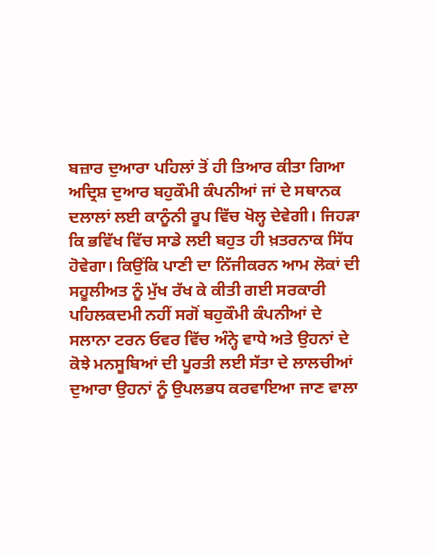ਬਜ਼ਾਰ ਦੁਆਰਾ ਪਹਿਲਾਂ ਤੋਂ ਹੀ ਤਿਆਰ ਕੀਤਾ ਗਿਆ ਅਦ੍ਰਿਸ਼ ਦੁਆਰ ਬਹੁਕੌਮੀ ਕੰਪਨੀਆਂ ਜਾਂ ਦੇ ਸਥਾਨਕ ਦਲਾਲਾਂ ਲਈ ਕਾਨੂੰਨੀ ਰੂਪ ਵਿੱਚ ਖੋਲ੍ਹ ਦੇਵੇਗੀ। ਜਿਹੜਾ ਕਿ ਭਵਿੱਖ ਵਿੱਚ ਸਾਡੇ ਲਈ ਬਹੁਤ ਹੀ ਖ਼ਤਰਨਾਕ ਸਿੱਧ ਹੋਵੇਗਾ। ਕਿਉਂਕਿ ਪਾਣੀ ਦਾ ਨਿੱਜੀਕਰਨ ਆਮ ਲੋਕਾਂ ਦੀ ਸਹੂਲੀਅਤ ਨੂੰ ਮੁੱਖ ਰੱਖ ਕੇ ਕੀਤੀ ਗਈ ਸਰਕਾਰੀ ਪਹਿਲਕਦਮੀ ਨਹੀਂ ਸਗੋਂ ਬਹੁਕੌਮੀ ਕੰਪਨੀਆਂ ਦੇ ਸਲਾਨਾ ਟਰਨ ਓਵਰ ਵਿੱਚ ਅੰਨ੍ਹੇ ਵਾਧੇ ਅਤੇ ਉਹਨਾਂ ਦੇ ਕੋਝੇ ਮਨਸੂਬਿਆਂ ਦੀ ਪੂਰਤੀ ਲਈ ਸੱਤਾ ਦੇ ਲਾਲਚੀਆਂ ਦੁਆਰਾ ਉਹਨਾਂ ਨੂੰ ਉਪਲਭਧ ਕਰਵਾਇਆ ਜਾਣ ਵਾਲਾ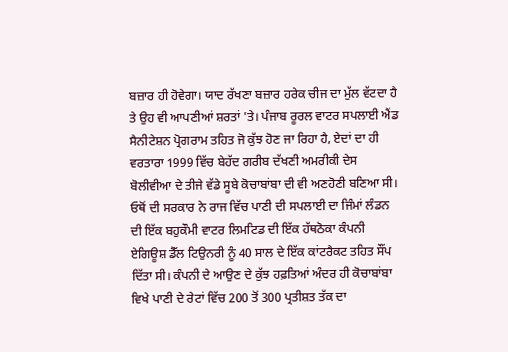ਬਜ਼ਾਰ ਹੀ ਹੋਵੇਗਾ। ਯਾਦ ਰੱਖਣਾ ਬਜ਼ਾਰ ਹਰੇਕ ਚੀਜ ਦਾ ਮੁੱਲ ਵੱਟਦਾ ਹੈ ਤੇ ਉਹ ਵੀ ਆਪਣੀਆਂ ਸ਼ਰਤਾਂ 'ਤੇ। ਪੰਜਾਬ ਰੂਰਲ ਵਾਟਰ ਸਪਲਾਈ ਐਂਡ ਸੈਨੀਟੇਸ਼ਨ ਪ੍ਰੋਗਰਾਮ ਤਹਿਤ ਜੋ ਕੁੱਝ ਹੋਣ ਜਾ ਰਿਹਾ ਹੈ, ਏਦਾਂ ਦਾ ਹੀ ਵਰਤਾਰਾ 1999 ਵਿੱਚ ਬੇਹੱਦ ਗਰੀਬ ਦੱਖਣੀ ਅਮਰੀਕੀ ਦੇਸ ਬੋਲੀਵੀਆ ਦੇ ਤੀਜੇ ਵੱਡੇ ਸੂਬੇ ਕੋਚਾਬਾਂਬਾ ਦੀ ਵੀ ਅਣਹੋਣੀ ਬਣਿਆ ਸੀ। ਓਥੋਂ ਦੀ ਸਰਕਾਰ ਨੇ ਰਾਜ ਵਿੱਚ ਪਾਣੀ ਦੀ ਸਪਲਾਈ ਦਾ ਜਿੰਮਾਂ ਲੰਡਨ ਦੀ ਇੱਕ ਬਹੁਕੌਮੀ ਵਾਟਰ ਲਿਮਟਿਡ ਦੀ ਇੱਕ ਹੱਥਠੋਕਾ ਕੰਪਨੀ ਏਗਿਊਸ਼ ਡੈੱਲ ਟਿਉਨਰੀ ਨੂੰ 40 ਸਾਲ ਦੇ ਇੱਕ ਕਾਂਟਰੈਕਟ ਤਹਿਤ ਸੌਂਪ ਦਿੱਤਾ ਸੀ। ਕੰਪਨੀ ਦੇ ਆਉਣ ਦੇ ਕੁੱਝ ਹਫ਼ਤਿਆਂ ਅੰਦਰ ਹੀ ਕੋਚਾਬਾਂਬਾ ਵਿਖੇ ਪਾਣੀ ਦੇ ਰੇਟਾਂ ਵਿੱਚ 200 ਤੋਂ 300 ਪ੍ਰਤੀਸ਼ਤ ਤੱਕ ਦਾ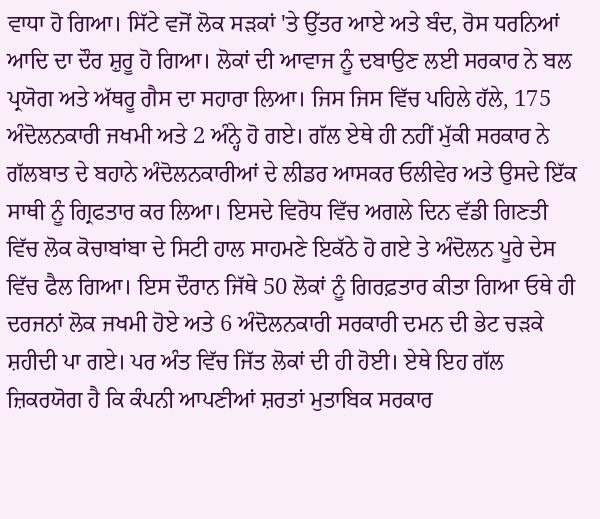ਵਾਧਾ ਹੋ ਗਿਆ। ਸਿੱਟੇ ਵਜੋਂ ਲੋਕ ਸੜਕਾਂ 'ਤੇ ਉੱਤਰ ਆਏ ਅਤੇ ਬੰਦ, ਰੋਸ ਧਰਨਿਆਂ ਆਦਿ ਦਾ ਦੌਰ ਸ਼ੁਰੂ ਹੋ ਗਿਆ। ਲੋਕਾਂ ਦੀ ਆਵਾਜ ਨੂੰ ਦਬਾਉਣ ਲਈ ਸਰਕਾਰ ਨੇ ਬਲ ਪ੍ਰਯੋਗ ਅਤੇ ਅੱਥਰੂ ਗੈਸ ਦਾ ਸਹਾਰਾ ਲਿਆ। ਜਿਸ ਜਿਸ ਵਿੱਚ ਪਹਿਲੇ ਹੱਲੇ, 175 ਅੰਦੋਲਨਕਾਰੀ ਜਖਮੀ ਅਤੇ 2 ਅੰਨ੍ਹੇ ਹੋ ਗਏ। ਗੱਲ ਏਥੇ ਹੀ ਨਹੀਂ ਮੁੱਕੀ ਸਰਕਾਰ ਨੇ ਗੱਲਬਾਤ ਦੇ ਬਹਾਨੇ ਅੰਦੋਲਨਕਾਰੀਆਂ ਦੇ ਲੀਡਰ ਆਸਕਰ ਓਲੀਵੇਰ ਅਤੇ ਉਸਦੇ ਇੱਕ ਸਾਥੀ ਨੂੰ ਗ੍ਰਿਫਤਾਰ ਕਰ ਲਿਆ। ਇਸਦੇ ਵਿਰੋਧ ਵਿੱਚ ਅਗਲੇ ਦਿਨ ਵੱਡੀ ਗਿਣਤੀ ਵਿੱਚ ਲੋਕ ਕੋਚਾਬਾਂਬਾ ਦੇ ਸਿਟੀ ਹਾਲ ਸਾਹਮਣੇ ਇਕੱਠੇ ਹੋ ਗਏ ਤੇ ਅੰਦੋਲਨ ਪੂਰੇ ਦੇਸ ਵਿੱਚ ਫੈਲ ਗਿਆ। ਇਸ ਦੌਰਾਨ ਜਿੱਥੇ 50 ਲੋਕਾਂ ਨੂੰ ਗਿਰਫ਼ਤਾਰ ਕੀਤਾ ਗਿਆ ਓਥੇ ਹੀ ਦਰਜਨਾਂ ਲੋਕ ਜਖਮੀ ਹੋਏ ਅਤੇ 6 ਅੰਦੋਲਨਕਾਰੀ ਸਰਕਾਰੀ ਦਮਨ ਦੀ ਭੇਟ ਚੜਕੇ ਸ਼ਹੀਦੀ ਪਾ ਗਏ। ਪਰ ਅੰਤ ਵਿੱਚ ਜਿੱਤ ਲੋਕਾਂ ਦੀ ਹੀ ਹੋਈ। ਏਥੇ ਇਹ ਗੱਲ ਜ਼ਿਕਰਯੋਗ ਹੈ ਕਿ ਕੰਪਨੀ ਆਪਣੀਆਂ ਸ਼ਰਤਾਂ ਮੁਤਾਬਿਕ ਸਰਕਾਰ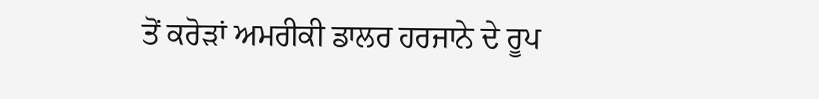ਤੋਂ ਕਰੋੜਾਂ ਅਮਰੀਕੀ ਡਾਲਰ ਹਰਜਾਨੇ ਦੇ ਰੂਪ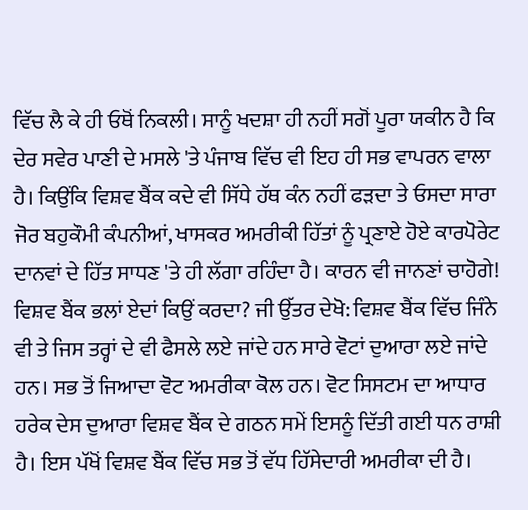ਵਿੱਚ ਲੈ ਕੇ ਹੀ ਓਥੋਂ ਨਿਕਲੀ। ਸਾਨੂੰ ਖਦਸ਼ਾ ਹੀ ਨਹੀਂ ਸਗੋਂ ਪੂਰਾ ਯਕੀਨ ਹੈ ਕਿ ਦੇਰ ਸਵੇਰ ਪਾਣੀ ਦੇ ਮਸਲੇ 'ਤੇ ਪੰਜਾਬ ਵਿੱਚ ਵੀ ਇਹ ਹੀ ਸਭ ਵਾਪਰਨ ਵਾਲਾ ਹੈ। ਕਿਉਂਕਿ ਵਿਸ਼ਵ ਬੈਂਕ ਕਦੇ ਵੀ ਸਿੱਧੇ ਹੱਥ ਕੰਨ ਨਹੀਂ ਫੜਦਾ ਤੇ ਓਸਦਾ ਸਾਰਾ ਜੋਰ ਬਹੁਕੌਮੀ ਕੰਪਨੀਆਂ, ਖਾਸਕਰ ਅਮਰੀਕੀ ਹਿੱਤਾਂ ਨੂੰ ਪ੍ਰਣਾਏ ਹੋਏ ਕਾਰਪੋਰੇਟ ਦਾਨਵਾਂ ਦੇ ਹਿੱਤ ਸਾਧਣ 'ਤੇ ਹੀ ਲੱਗਾ ਰਹਿੰਦਾ ਹੈ। ਕਾਰਨ ਵੀ ਜਾਨਣਾਂ ਚਾਹੋਗੇ! ਵਿਸ਼ਵ ਬੈਂਕ ਭਲਾਂ ਏਦਾਂ ਕਿਉਂ ਕਰਦਾ? ਜੀ ਉੱਤਰ ਦੇਖੋ: ਵਿਸ਼ਵ ਬੈਂਕ ਵਿੱਚ ਜਿੰਨੇ ਵੀ ਤੇ ਜਿਸ ਤਰ੍ਹਾਂ ਦੇ ਵੀ ਫੈਸਲੇ ਲਏ ਜਾਂਦੇ ਹਨ ਸਾਰੇ ਵੋਟਾਂ ਦੁਆਰਾ ਲਏ ਜਾਂਦੇ ਹਨ। ਸਭ ਤੋਂ ਜਿਆਦਾ ਵੋਟ ਅਮਰੀਕਾ ਕੋਲ ਹਨ। ਵੋਟ ਸਿਸਟਮ ਦਾ ਆਧਾਰ ਹਰੇਕ ਦੇਸ ਦੁਆਰਾ ਵਿਸ਼ਵ ਬੈਂਕ ਦੇ ਗਠਨ ਸਮੇਂ ਇਸਨੂੰ ਦਿੱਤੀ ਗਈ ਧਨ ਰਾਸ਼ੀ ਹੈ। ਇਸ ਪੱਖੋਂ ਵਿਸ਼ਵ ਬੈਂਕ ਵਿੱਚ ਸਭ ਤੋਂ ਵੱਧ ਹਿੱਸੇਦਾਰੀ ਅਮਰੀਕਾ ਦੀ ਹੈ।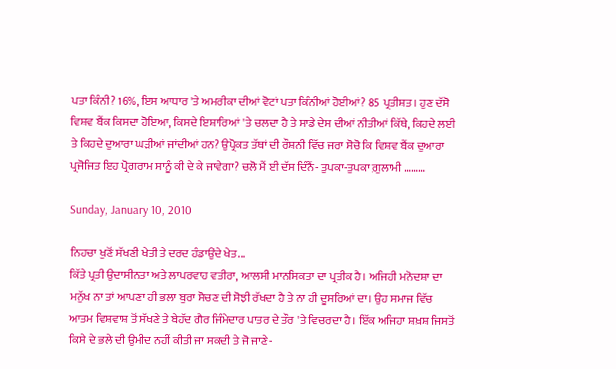ਪਤਾ ਕਿੰਨੀ? 16%, ਇਸ ਆਧਾਰ 'ਤੇ ਅਮਰੀਕਾ ਦੀਆਂ ਵੋਟਾਂ ਪਤਾ ਕਿੰਨੀਆਂ ਹੋਈਆਂ? 85 ਪ੍ਰਤੀਸ਼ਤ। ਹੁਣ ਦੱਸੋ ਵਿਸ਼ਵ ਬੈਂਕ ਕਿਸਦਾ ਹੋਇਆ, ਕਿਸਦੇ ਇਸ਼ਾਰਿਆਂ 'ਤੇ ਚਲਦਾ ਹੈ ਤੇ ਸਾਡੇ ਦੇਸ ਦੀਆਂ ਨੀਤੀਆਂ ਕਿੱਥੇ, ਕਿਹਦੇ ਲਈ ਤੇ ਕਿਹਦੇ ਦੁਆਰਾ ਘੜੀਆਂ ਜਾਂਦੀਆਂ ਹਨ? ਉਪ੍ਰੋਕਤ ਤੱਥਾਂ ਦੀ ਰੌਸ਼ਨੀ ਵਿੱਚ ਜਰਾ ਸੋਚੋ ਕਿ ਵਿਸ਼ਵ ਬੈਂਕ ਦੁਆਰਾ ਪ੍ਰਜੋਜਿਤ ਇਹ ਪ੍ਰੋਗਰਾਮ ਸਾਨੂੰ ਕੀ ਦੇ ਕੇ ਜਾਵੇਗਾ? ਚਲੋ ਮੈਂ ਈ ਦੱਸ ਦਿੰਨੈਂ- ਤੁਪਕਾ-ਤੁਪਕਾ ਗ਼ੁਲਾਮੀ ………

Sunday, January 10, 2010

ਨਿਹਚਾ ਖੁਣੋਂ ਸੱਖਣੀ ਖੇਤੀ ਤੇ ਦਰਦ ਹੰਡਾਉਂਦੇ ਖੇਤ...
ਕਿੱਤੇ ਪ੍ਰਤੀ ਉਦਾਸੀਨਤਾ ਅਤੇ ਲਾਪਰਵਾਹ ਵਤੀਰਾ, ਆਲਸੀ ਮਾਨਸਿਕਤਾ ਦਾ ਪ੍ਰਤੀਕ ਹੈ। ਅਜਿਹੀ ਮਨੋਦਸ਼ਾ ਦਾ ਮਨੁੱਖ ਨਾ ਤਾਂ ਆਪਣਾ ਹੀ ਭਲਾ ਬੁਰਾ ਸੋਚਣ ਦੀ ਸੋਝੀ ਰੱਖਦਾ ਹੈ ਤੇ ਨਾ ਹੀ ਦੂਸਰਿਆਂ ਦਾ। ਉਹ ਸਮਾਜ ਵਿੱਚ ਆਤਮ ਵਿਸ਼ਵਾਸ਼ ਤੋਂ ਸੱਖਣੇ ਤੇ ਬੇਹੱਦ ਗੈਰ ਜਿੰਮੇਦਾਰ ਪਾਤਰ ਦੇ ਤੌਰ 'ਤੇ ਵਿਚਰਦਾ ਹੈ। ਇੱਕ ਅਜਿਹਾ ਸ਼ਖ਼ਸ਼ ਜਿਸਤੋਂ ਕਿਸੇ ਦੇ ਭਲੇ ਦੀ ਉਮੀਦ ਨਹੀਂ ਕੀਤੀ ਜਾ ਸਕਦੀ ਤੇ ਜੋ ਜਾਣੇ-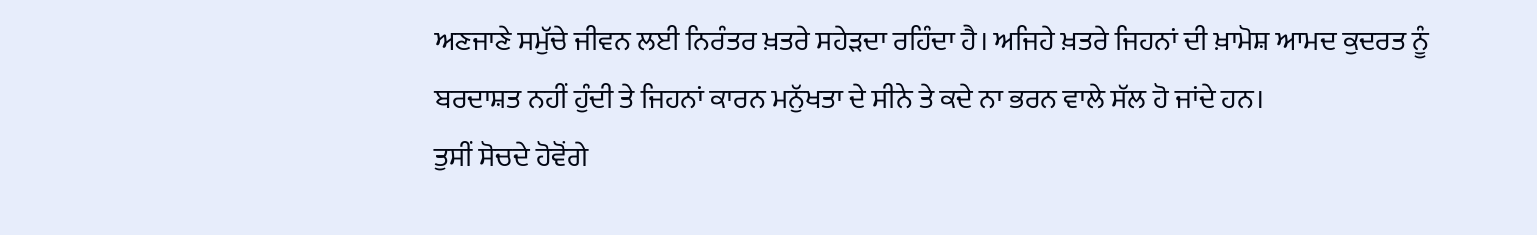ਅਣਜਾਣੇ ਸਮੁੱਚੇ ਜੀਵਨ ਲਈ ਨਿਰੰਤਰ ਖ਼ਤਰੇ ਸਹੇੜਦਾ ਰਹਿੰਦਾ ਹੈ। ਅਜਿਹੇ ਖ਼ਤਰੇ ਜਿਹਨਾਂ ਦੀ ਖ਼ਾਮੋਸ਼ ਆਮਦ ਕੁਦਰਤ ਨੂੰ ਬਰਦਾਸ਼ਤ ਨਹੀਂ ਹੁੰਦੀ ਤੇ ਜਿਹਨਾਂ ਕਾਰਨ ਮਨੁੱਖਤਾ ਦੇ ਸੀਨੇ ਤੇ ਕਦੇ ਨਾ ਭਰਨ ਵਾਲੇ ਸੱਲ ਹੋ ਜਾਂਦੇ ਹਨ।
ਤੁਸੀਂ ਸੋਚਦੇ ਹੋਵੋਂਗੇ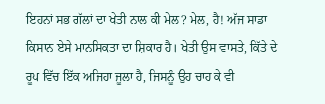ਇਹਨਾਂ ਸਭ ਗੱਲਾਂ ਦਾ ਖੇਤੀ ਨਾਲ ਕੀ ਮੇਲ? ਮੇਲ, ਹੈ! ਅੱਜ ਸਾਡਾ ਕਿਸਾਨ ਏਸੇ ਮਾਨਸਿਕਤਾ ਦਾ ਸ਼ਿਕਾਰ ਹੈ। ਖੇਤੀ ਉਸ ਵਾਸਤੇ, ਕਿੱਤੇ ਦੇ ਰੂਪ ਵਿੱਚ ਇੱਕ ਅਜਿਹਾ ਜੂਲਾ ਹੈ, ਜਿਸਨੂੰ ਉਹ ਚਾਹ ਕੇ ਵੀ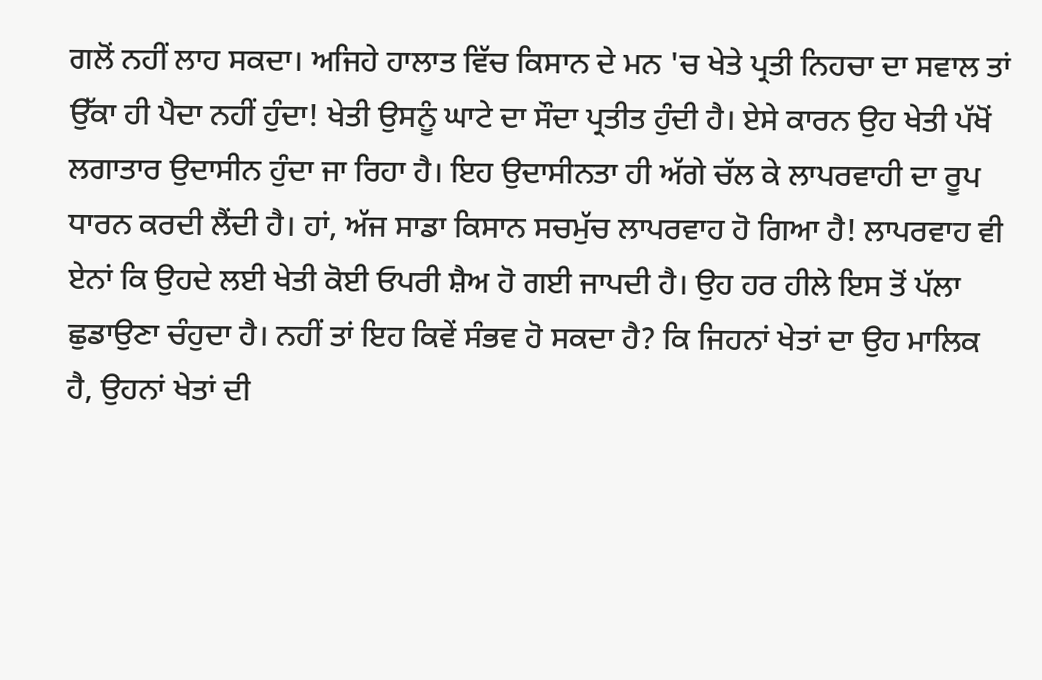ਗਲੋਂ ਨਹੀਂ ਲਾਹ ਸਕਦਾ। ਅਜਿਹੇ ਹਾਲਾਤ ਵਿੱਚ ਕਿਸਾਨ ਦੇ ਮਨ 'ਚ ਖੇਤੇ ਪ੍ਰਤੀ ਨਿਹਚਾ ਦਾ ਸਵਾਲ ਤਾਂ ਉੱਕਾ ਹੀ ਪੈਦਾ ਨਹੀਂ ਹੁੰਦਾ! ਖੇਤੀ ਉਸਨੂੰ ਘਾਟੇ ਦਾ ਸੌਦਾ ਪ੍ਰਤੀਤ ਹੁੰਦੀ ਹੈ। ਏਸੇ ਕਾਰਨ ਉਹ ਖੇਤੀ ਪੱਖੋਂ ਲਗਾਤਾਰ ਉਦਾਸੀਨ ਹੁੰਦਾ ਜਾ ਰਿਹਾ ਹੈ। ਇਹ ਉਦਾਸੀਨਤਾ ਹੀ ਅੱਗੇ ਚੱਲ ਕੇ ਲਾਪਰਵਾਹੀ ਦਾ ਰੂਪ ਧਾਰਨ ਕਰਦੀ ਲੈਂਦੀ ਹੈ। ਹਾਂ, ਅੱਜ ਸਾਡਾ ਕਿਸਾਨ ਸਚਮੁੱਚ ਲਾਪਰਵਾਹ ਹੋ ਗਿਆ ਹੈ! ਲਾਪਰਵਾਹ ਵੀ ਏਨਾਂ ਕਿ ਉਹਦੇ ਲਈ ਖੇਤੀ ਕੋਈ ਓਪਰੀ ਸ਼ੈਅ ਹੋ ਗਈ ਜਾਪਦੀ ਹੈ। ਉਹ ਹਰ ਹੀਲੇ ਇਸ ਤੋਂ ਪੱਲਾ ਛੁਡਾਉਣਾ ਚੰਹੁਦਾ ਹੈ। ਨਹੀਂ ਤਾਂ ਇਹ ਕਿਵੇਂ ਸੰਭਵ ਹੋ ਸਕਦਾ ਹੈ? ਕਿ ਜਿਹਨਾਂ ਖੇਤਾਂ ਦਾ ਉਹ ਮਾਲਿਕ ਹੈ, ਉਹਨਾਂ ਖੇਤਾਂ ਦੀ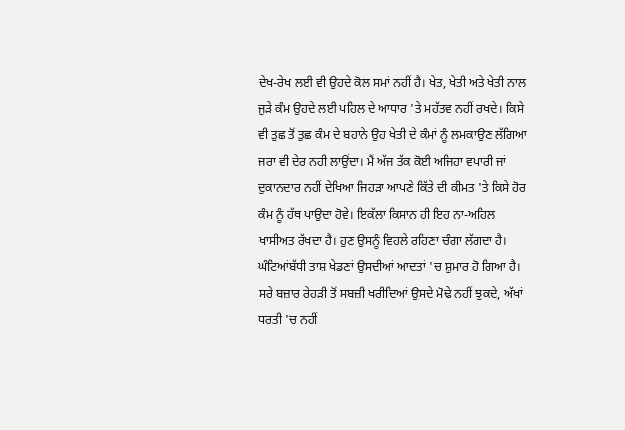ਦੇਖ-ਰੇਖ ਲਈ ਵੀ ਉਹਦੇ ਕੋਲ ਸਮਾਂ ਨਹੀਂ ਹੈ। ਖੇਤ, ਖੇਤੀ ਅਤੇ ਖੇਤੀ ਨਾਲ ਜੁੜੇ ਕੰਮ ਉਹਦੇ ਲਈ ਪਹਿਲ ਦੇ ਆਧਾਰ 'ਤੇ ਮਹੱਤਵ ਨਹੀਂ ਰਖਦੇ। ਕਿਸੇ ਵੀ ਤੁਛ ਤੋਂ ਤੁਛ ਕੰਮ ਦੇ ਬਹਾਨੇ ਉਹ ਖੇਤੀ ਦੇ ਕੰਮਾਂ ਨੂੰ ਲਮਕਾਉਣ ਲੱਗਿਆ ਜਰਾ ਵੀ ਦੇਰ ਨਹੀ ਲਾਉਂਦਾ। ਮੈਂ ਅੱਜ ਤੱਕ ਕੋਈ ਅਜਿਹਾ ਵਪਾਰੀ ਜਾਂ ਦੁਕਾਨਦਾਰ ਨਹੀਂ ਦੇਖਿਆ ਜਿਹੜਾ ਆਪਣੇ ਕਿੱਤੇ ਦੀ ਕੀਮਤ 'ਤੇ ਕਿਸੇ ਹੋਰ ਕੰਮ ਨੂੰ ਹੱਥ ਪਾਉਦਾ ਹੋਵੇ। ਇਕੱਲਾ ਕਿਸਾਨ ਹੀ ਇਹ ਨਾ-ਅਹਿਲ ਖਾਸੀਅਤ ਰੱਖਦਾ ਹੈ। ਹੁਣ ਉਸਨੂੰ ਵਿਹਲੇ ਰਹਿਣਾ ਚੰਗਾ ਲੱਗਦਾ ਹੈ। ਘੰਟਿਆਂਬੱਧੀ ਤਾਸ਼ ਖੇਡਣਾਂ ਉਸਦੀਆਂ ਆਦਤਾਂ 'ਚ ਸ਼ੁਮਾਰ ਹੋ ਗਿਆ ਹੈ। ਸਰੇ ਬਜ਼ਾਰ ਰੇਹੜੀ ਤੋਂ ਸਬਜ਼ੀ ਖਰੀਦਿਆਂ ਉਸਦੇ ਮੋਢੇ ਨਹੀਂ ਝੁਕਦੇ, ਅੱਖਾਂ ਧਰਤੀ 'ਚ ਨਹੀਂ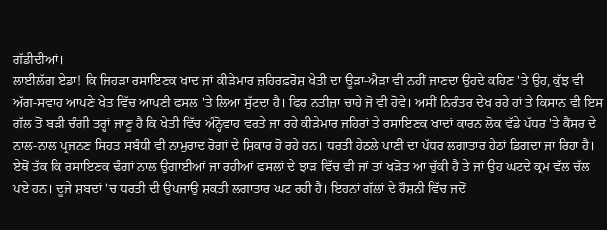ਗੱਡੀਦੀਆਂ।
ਲਾਈਲੱਗ ਏਡਾ! ਕਿ ਜਿਹੜਾ ਰਸਾਇਣਕ ਖਾਦ ਜਾਂ ਕੀੜੇਮਾਰ ਜ਼ਹਿਰਫ਼ਰੋਸ਼ ਖੇਤੀ ਦਾ ਊੜਾ-ਐੜਾ ਵੀ ਨਹੀਂ ਜਾਣਦਾ ਉਹਦੇ ਕਹਿਣ 'ਤੇ ਉਹ, ਕੁੱਝ ਵੀ ਅੱਗ-ਸਵਾਹ ਆਪਣੇ ਖੇਤ ਵਿੱਚ ਆਪਣੀ ਫਸਲ 'ਤੇ ਲਿਆ ਸੁੱਟਦਾ ਹੈ। ਫਿਰ ਨਤੀਜ਼ਾ ਚਾਹੇ ਜੋ ਵੀ ਹੋਵੇ। ਅਸੀਂ ਨਿਰੰਤਰ ਦੇਖ ਰਹੇ ਹਾਂ ਤੇ ਕਿਸਾਨ ਵੀ ਇਸ ਗੱਲ ਤੋਂ ਬੜੀ ਚੰਗੀ ਤਰ੍ਹਾਂ ਜਾਣੂ ਹੈ ਕਿ ਖੇਤੀ ਵਿੱਚ ਅੰਨ੍ਹੋਵਾਹ ਵਰਤੇ ਜਾ ਰਹੇ ਕੀੜੇਮਾਰ ਜਹਿਰਾਂ ਤੇ ਰਸਾਇਣਕ ਖਾਦਾਂ ਕਾਰਨ ਲੋਕ ਵੱਡੇ ਪੱਧਰ 'ਤੇ ਕੈਂਸਰ ਦੇ ਨਾਲ-ਨਾਲ ਪ੍ਰਜਨਣ ਸਿਹਤ ਸਬੰਧੀ ਵੀ ਨਾਮੁਰਾਦ ਰੋਗਾਂ ਦੇ ਸ਼ਿਕਾਰ ਹੋ ਰਹੇ ਹਨ। ਧਰਤੀ ਹੇਠਲੇ ਪਾਣੀ ਦਾ ਪੱਧਰ ਲਗਾਤਾਰ ਹੇਠਾਂ ਡਿਗਦਾ ਜਾ ਰਿਹਾ ਹੈ। ਏਥੋਂ ਤੱਕ ਕਿ ਰਸਾਇਣਕ ਢੰਗਾਂ ਨਾਲ ਉਗਾਈਆਂ ਜਾ ਰਹੀਆਂ ਫਸਲਾਂ ਦੇ ਝਾੜ ਵਿੱਚ ਵੀ ਜਾਂ ਤਾਂ ਖੜੋਤ ਆ ਚੁੱਕੀ ਹੈ ਤੇ ਜਾਂ ਉਹ ਘਟਦੇ ਕ੍ਰਮ ਵੱਲ ਚੱਲ ਪਏ ਹਨ। ਦੂਜੇ ਸ਼ਬਦਾਂ 'ਚ ਧਰਤੀ ਦੀ ਉਪਜਾਉ ਸ਼ਕਤੀ ਲਗਾਤਾਰ ਘਟ ਰਹੀ ਹੈ। ਇਹਨਾਂ ਗੱਲਾਂ ਦੇ ਰੌਸ਼ਨੀ ਵਿੱਚ ਜਦੋਂ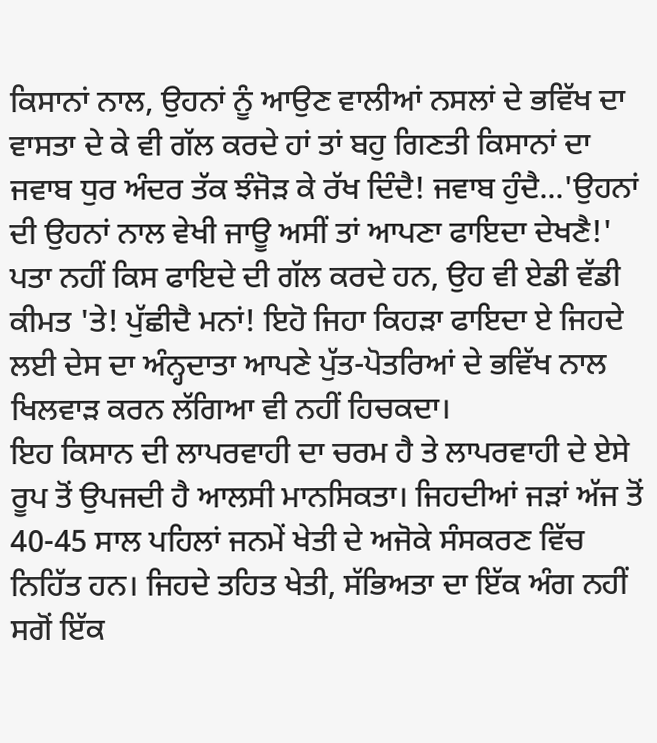ਕਿਸਾਨਾਂ ਨਾਲ, ਉਹਨਾਂ ਨੂੰ ਆਉਣ ਵਾਲੀਆਂ ਨਸਲਾਂ ਦੇ ਭਵਿੱਖ ਦਾ ਵਾਸਤਾ ਦੇ ਕੇ ਵੀ ਗੱਲ ਕਰਦੇ ਹਾਂ ਤਾਂ ਬਹੁ ਗਿਣਤੀ ਕਿਸਾਨਾਂ ਦਾ ਜਵਾਬ ਧੁਰ ਅੰਦਰ ਤੱਕ ਝੰਜੋੜ ਕੇ ਰੱਖ ਦਿੰਦੈ! ਜਵਾਬ ਹੁੰਦੈ...'ਉਹਨਾਂ ਦੀ ਉਹਨਾਂ ਨਾਲ ਵੇਖੀ ਜਾਊ ਅਸੀਂ ਤਾਂ ਆਪਣਾ ਫਾਇਦਾ ਦੇਖਣੈ!' ਪਤਾ ਨਹੀਂ ਕਿਸ ਫਾਇਦੇ ਦੀ ਗੱਲ ਕਰਦੇ ਹਨ, ਉਹ ਵੀ ਏਡੀ ਵੱਡੀ ਕੀਮਤ 'ਤੇ! ਪੁੱਛੀਦੈ ਮਨਾਂ! ਇਹੋ ਜਿਹਾ ਕਿਹੜਾ ਫਾਇਦਾ ਏ ਜਿਹਦੇ ਲਈ ਦੇਸ ਦਾ ਅੰਨ੍ਹਦਾਤਾ ਆਪਣੇ ਪੁੱਤ-ਪੋਤਰਿਆਂ ਦੇ ਭਵਿੱਖ ਨਾਲ ਖਿਲਵਾੜ ਕਰਨ ਲੱਗਿਆ ਵੀ ਨਹੀਂ ਹਿਚਕਦਾ।
ਇਹ ਕਿਸਾਨ ਦੀ ਲਾਪਰਵਾਹੀ ਦਾ ਚਰਮ ਹੈ ਤੇ ਲਾਪਰਵਾਹੀ ਦੇ ਏਸੇ ਰੂਪ ਤੋਂ ਉਪਜਦੀ ਹੈ ਆਲਸੀ ਮਾਨਸਿਕਤਾ। ਜਿਹਦੀਆਂ ਜੜਾਂ ਅੱਜ ਤੋਂ 40-45 ਸਾਲ ਪਹਿਲਾਂ ਜਨਮੇਂ ਖੇਤੀ ਦੇ ਅਜੋਕੇ ਸੰਸਕਰਣ ਵਿੱਚ ਨਿਹਿੱਤ ਹਨ। ਜਿਹਦੇ ਤਹਿਤ ਖੇਤੀ, ਸੱਭਿਅਤਾ ਦਾ ਇੱਕ ਅੰਗ ਨਹੀਂ ਸਗੋਂ ਇੱਕ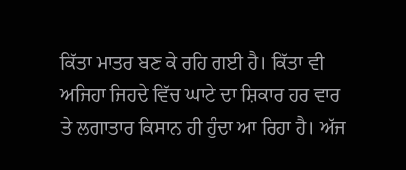ਕਿੱਤਾ ਮਾਤਰ ਬਣ ਕੇ ਰਹਿ ਗਈ ਹੈ। ਕਿੱਤਾ ਵੀ ਅਜਿਹਾ ਜਿਹਦੇ ਵਿੱਚ ਘਾਟੇ ਦਾ ਸ਼ਿਕਾਰ ਹਰ ਵਾਰ ਤੇ ਲਗਾਤਾਰ ਕਿਸਾਨ ਹੀ ਹੁੰਦਾ ਆ ਰਿਹਾ ਹੈ। ਅੱਜ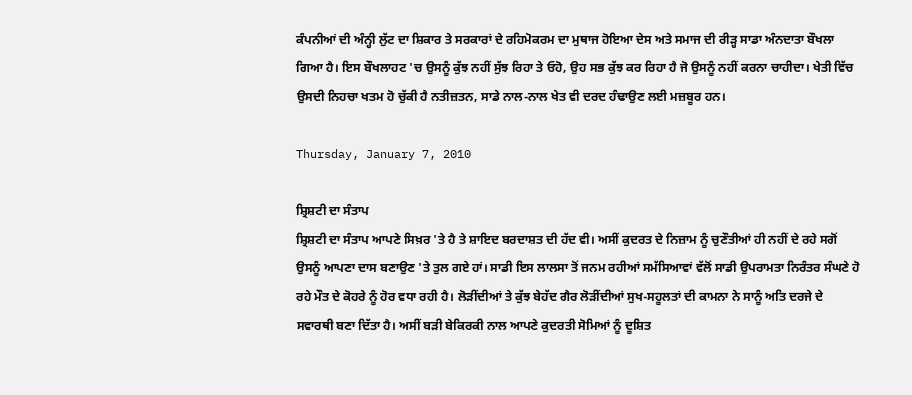ਕੰਪਨੀਆਂ ਦੀ ਅੰਨ੍ਹੀ ਲੁੱਟ ਦਾ ਸ਼ਿਕਾਰ ਤੇ ਸਰਕਾਰਾਂ ਦੇ ਰਹਿਮੋਕਰਮ ਦਾ ਮੁਥਾਜ ਹੋਇਆ ਦੇਸ ਅਤੇ ਸਮਾਜ ਦੀ ਰੀੜ੍ਹ ਸਾਡਾ ਅੰਨਦਾਤਾ ਬੌਖਲਾ ਗਿਆ ਹੈ। ਇਸ ਬੌਖਲਾਹਟ 'ਚ ਉਸਨੂੰ ਕੁੱਝ ਨਹੀਂ ਸੁੱਝ ਰਿਹਾ ਤੇ ਓਹੋ, ਉਹ ਸਭ ਕੁੱਝ ਕਰ ਰਿਹਾ ਹੈ ਜੋ ਉਸਨੂੰ ਨਹੀਂ ਕਰਨਾ ਚਾਹੀਦਾ। ਖੇਤੀ ਵਿੱਚ ਉਸਦੀ ਨਿਹਚਾ ਖਤਮ ਹੋ ਚੁੱਕੀ ਹੈ ਨਤੀਜ਼ਤਨ, ਸਾਡੇ ਨਾਲ-ਨਾਲ ਖੇਤ ਵੀ ਦਰਦ ਹੰਢਾਉਣ ਲਈ ਮਜ਼ਬੂਰ ਹਨ।

Thursday, January 7, 2010

ਸ਼੍ਰਿਸ਼ਟੀ ਦਾ ਸੰਤਾਪ
ਸ਼੍ਰਿਸ਼ਟੀ ਦਾ ਸੰਤਾਪ ਆਪਣੇ ਸਿਖ਼ਰ 'ਤੇ ਹੈ ਤੇ ਸ਼ਾਇਦ ਬਰਦਾਸ਼ਤ ਦੀ ਹੱਦ ਵੀ। ਅਸੀਂ ਕੁਦਰਤ ਦੇ ਨਿਜ਼ਾਮ ਨੂੰ ਚੁਣੌਤੀਆਂ ਹੀ ਨਹੀਂ ਦੇ ਰਹੇ ਸਗੋਂ ਉਸਨੂੰ ਆਪਣਾ ਦਾਸ ਬਣਾਉਣ 'ਤੇ ਤੁਲ ਗਏ ਹਾਂ। ਸਾਡੀ ਇਸ ਲਾਲਸਾ ਤੋਂ ਜਨਮ ਰਹੀਆਂ ਸਮੱਸਿਆਵਾਂ ਵੱਲੋਂ ਸਾਡੀ ਉਪਰਾਮਤਾ ਨਿਰੰਤਰ ਸੰਘਣੇ ਹੋ ਰਹੇ ਮੌਤ ਦੇ ਕੋਹਰੇ ਨੂੰ ਹੋਰ ਵਧਾ ਰਹੀ ਹੈ। ਲੋੜੀਂਦੀਆਂ ਤੇ ਕੁੱਝ ਬੇਹੱਦ ਗੈਰ ਲੋੜੀਂਦੀਆਂ ਸੁਖ-ਸਹੂਲਤਾਂ ਦੀ ਕਾਮਨਾ ਨੇ ਸਾਨੂੰ ਅਤਿ ਦਰਜੇ ਦੇ ਸਵਾਰਥੀ ਬਣਾ ਦਿੱਤਾ ਹੈ। ਅਸੀਂ ਬੜੀ ਬੇਕਿਰਕੀ ਨਾਲ ਆਪਣੇ ਕੁਦਰਤੀ ਸੋਮਿਆਂ ਨੂੰ ਦੂਸ਼ਿਤ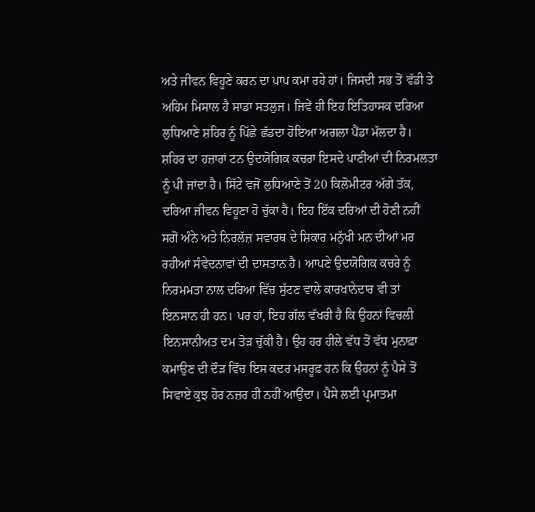ਅਤੇ ਜੀਵਨ ਵਿਹੂਣੇ ਕਰਨ ਦਾ ਪਾਪ ਕਮਾ ਰਹੇ ਹਾਂ। ਜਿਸਦੀ ਸਭ ਤੋਂ ਵੱਡੀ ਤੇ ਅਹਿਮ ਮਿਸਾਲ ਹੈ ਸਾਡਾ ਸਤਲੁਜ। ਜਿਵੇਂ ਹੀ ਇਹ ਇਤਿਹਾਸਕ ਦਰਿਆ ਲੁਧਿਆਣੇ ਸ਼ਹਿਰ ਨੂੰ ਪਿੱਛੇ ਛੱਡਦਾ ਹੋਇਆ ਅਗਲਾ ਪੈਂਡਾ ਮੱਲਦਾ ਹੈ। ਸ਼ਹਿਰ ਦਾ ਹਜ਼ਾਰਾਂ ਟਨ ਉਦਯੋਗਿਕ ਕਚਰਾ ਇਸਦੇ ਪਾਣੀਆਂ ਦੀ ਨਿਰਮਲਤਾ ਨੂੰ ਪੀ ਜਾਂਦਾ ਹੈ। ਸਿੱਟੇ ਵਜੋਂ ਲੁਧਿਆਣੇ ਤੋਂ 20 ਕਿਲੋਮੀਟਰ ਅੱਗੇ ਤੱਕ, ਦਰਿਆ ਜੀਵਨ ਵਿਹੂਣਾ ਹੋ ਚੁੱਕਾ ਹੈ। ਇਹ ਇੱਕ ਦਰਿਆਂ ਦੀ ਹੋਣੀ ਨਹੀਂ ਸਗੋਂ ਅੰਨੇ ਅਤੇ ਨਿਰਲੱਜ਼ ਸਵਾਰਥ ਦੇ ਸ਼ਿਕਾਰ ਮਨੁੱਖੀ ਮਨ ਦੀਆਂ ਮਰ ਰਹੀਆਂ ਸੰਵੇਦਨਾਵਾਂ ਦੀ ਦਾਸਤਾਨ ਹੈ। ਆਪਣੇ ਉਦਯੋਗਿਕ ਕਚਰੇ ਨੂੰ ਨਿਰਮਮਤਾ ਨਾਲ ਦਰਿਆ ਵਿੱਚ ਸੁੱਟਣ ਵਾਲੇ ਕਾਰਖਾਨੇਦਾਰ ਵੀ ਤਾਂ ਇਨਸਾਨ ਹੀ ਹਨ। ਪਰ ਹਾਂ, ਇਹ ਗੱਲ ਵੱਖਰੀ ਹੈ ਕਿ ਉਹਨਾਂ ਵਿਚਲੀ ਇਨਸਾਨੀਅਤ ਦਮ ਤੋੜ ਚੁੱਕੀ ਹੈ। ਉਹ ਹਰ ਹੀਲੇ ਵੱਧ ਤੋਂ ਵੱਧ ਮੁਨਾਫ਼ਾ ਕਮਾਉਣ ਦੀ ਦੌੜ ਵਿੱਚ ਇਸ ਕਦਰ ਮਸਰੂਫ਼ ਹਨ ਕਿ ਉਹਨਾਂ ਨੂੰ ਪੈਸੇ ਤੋਂ ਸਿਵਾਏ ਕੁਝ ਹੋਰ ਨਜ਼ਰ ਹੀ ਨਹੀਂ ਆਉਂਦਾ। ਪੈਸੇ ਲਈ ਪ੍ਰਮਾਤਮਾ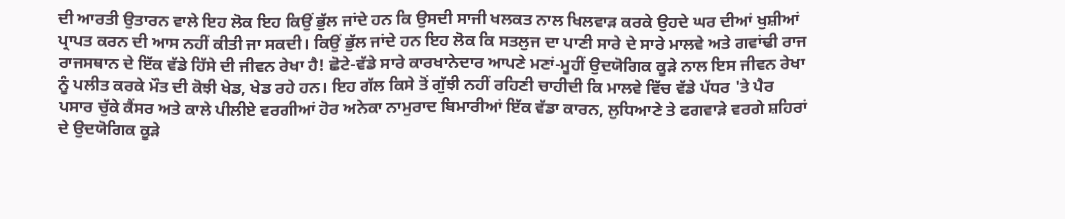ਦੀ ਆਰਤੀ ਉਤਾਰਨ ਵਾਲੇ ਇਹ ਲੋਕ ਇਹ ਕਿਉਂ ਭੁੱਲ ਜਾਂਦੇ ਹਨ ਕਿ ਉਸਦੀ ਸਾਜੀ ਖਲਕਤ ਨਾਲ ਖਿਲਵਾੜ ਕਰਕੇ ਉਹਦੇ ਘਰ ਦੀਆਂ ਖੁਸ਼ੀਆਂ ਪ੍ਰਾਪਤ ਕਰਨ ਦੀ ਆਸ ਨਹੀਂ ਕੀਤੀ ਜਾ ਸਕਦੀ। ਕਿਉਂ ਭੁੱਲ ਜਾਂਦੇ ਹਨ ਇਹ ਲੋਕ ਕਿ ਸਤਲੁਜ ਦਾ ਪਾਣੀ ਸਾਰੇ ਦੇ ਸਾਰੇ ਮਾਲਵੇ ਅਤੇ ਗਵਾਂਢੀ ਰਾਜ ਰਾਜਸਥਾਨ ਦੇ ਇੱਕ ਵੱਡੇ ਹਿੱਸੇ ਦੀ ਜੀਵਨ ਰੇਖਾ ਹੈ! ਛੋਟੇ-ਵੱਡੇ ਸਾਰੇ ਕਾਰਖਾਨੇਦਾਰ ਆਪਣੇ ਮਣਾਂ-ਮੂਹੀਂ ਉਦਯੋਗਿਕ ਕੂੜੇ ਨਾਲ ਇਸ ਜੀਵਨ ਰੇਖਾ ਨੂੰ ਪਲੀਤ ਕਰਕੇ ਮੌਤ ਦੀ ਕੋਝੀ ਖੇਡ, ਖੇਡ ਰਹੇ ਹਨ। ਇਹ ਗੱਲ ਕਿਸੇ ਤੋਂ ਗੁੱਝੀ ਨਹੀਂ ਰਹਿਣੀ ਚਾਹੀਦੀ ਕਿ ਮਾਲਵੇ ਵਿੱਚ ਵੱਡੇ ਪੱਧਰ 'ਤੇ ਪੈਰ ਪਸਾਰ ਚੁੱਕੇ ਕੈਂਸਰ ਅਤੇ ਕਾਲੇ ਪੀਲੀਏ ਵਰਗੀਆਂ ਹੋਰ ਅਨੇਕਾ ਨਾਮੁਰਾਦ ਬਿਮਾਰੀਆਂ ਇੱਕ ਵੱਡਾ ਕਾਰਨ, ਲੁਧਿਆਣੇ ਤੇ ਫਗਵਾੜੇ ਵਰਗੇ ਸ਼ਹਿਰਾਂ ਦੇ ਉਦਯੋਗਿਕ ਕੂੜੇ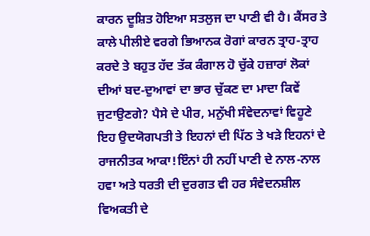ਕਾਰਨ ਦੂਸ਼ਿਤ ਹੋਇਆ ਸਤਲੁਜ ਦਾ ਪਾਣੀ ਵੀ ਹੈ। ਕੈਂਸਰ ਤੇ ਕਾਲੇ ਪੀਲੀਏ ਵਰਗੇ ਭਿਆਨਕ ਰੋਗਾਂ ਕਾਰਨ ਤ੍ਰਾਹ-ਤ੍ਰਾਹ ਕਰਦੇ ਤੇ ਬਹੁਤ ਹੱਦ ਤੱਕ ਕੰਗਾਲ ਹੋ ਚੁੱਕੇ ਹਜ਼ਾਰਾਂ ਲੋਕਾਂ ਦੀਆਂ ਬਦ-ਦੁਆਵਾਂ ਦਾ ਭਾਰ ਚੁੱਕਣ ਦਾ ਮਾਦਾ ਕਿਵੇਂ ਜੁਟਾਉਣਗੇ? ਪੈਸੇ ਦੇ ਪੀਰ, ਮਨੁੱਖੀ ਸੰਵੇਦਨਾਵਾਂ ਵਿਹੂਣੇ ਇਹ ਉਦਯੋਗਪਤੀ ਤੇ ਇਹਨਾਂ ਦੀ ਪਿੱਠ ਤੇ ਖੜੇ ਇਹਨਾਂ ਦੇ ਰਾਜਨੀਤਕ ਆਕਾ!ਇੰਨਾਂ ਹੀ ਨਹੀਂ ਪਾਣੀ ਦੇ ਨਾਲ-ਨਾਲ ਹਵਾ ਅਤੇ ਧਰਤੀ ਦੀ ਦੁਰਗਤ ਵੀ ਹਰ ਸੰਵੇਦਨਸ਼ੀਲ ਵਿਅਕਤੀ ਦੇ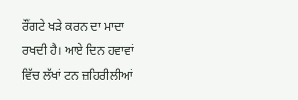ਰੌਂਗਟੇ ਖੜੇ ਕਰਨ ਦਾ ਮਾਦਾ ਰਖਦੀ ਹੈ। ਆਏ ਦਿਨ ਹਵਾਵਾਂ ਵਿੱਚ ਲੱਖਾਂ ਟਨ ਜ਼ਹਿਰੀਲੀਆਂ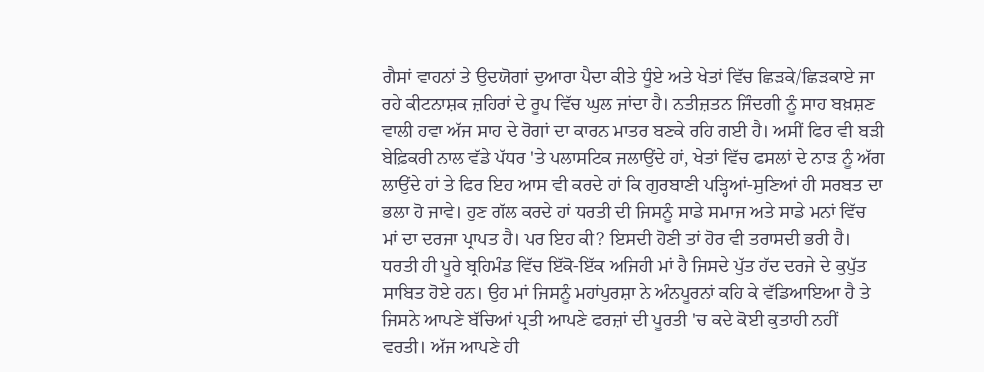ਗੈਸਾਂ ਵਾਹਨਾਂ ਤੇ ਉਦਯੋਗਾਂ ਦੁਆਰਾ ਪੈਦਾ ਕੀਤੇ ਧੂੰਏ ਅਤੇ ਖੇਤਾਂ ਵਿੱਚ ਛਿੜਕੇ/ਛਿੜਕਾਏ ਜਾ ਰਹੇ ਕੀਟਨਾਸ਼ਕ ਜ਼ਹਿਰਾਂ ਦੇ ਰੂਪ ਵਿੱਚ ਘੁਲ ਜਾਂਦਾ ਹੈ। ਨਤੀਜ਼ਤਨ ਜਿੰਦਗੀ ਨੂੰ ਸਾਹ ਬਖ਼ਸ਼ਣ ਵਾਲੀ ਹਵਾ ਅੱਜ ਸਾਹ ਦੇ ਰੋਗਾਂ ਦਾ ਕਾਰਨ ਮਾਤਰ ਬਣਕੇ ਰਹਿ ਗਈ ਹੈ। ਅਸੀਂ ਫਿਰ ਵੀ ਬੜੀ ਬੇਫ਼ਿਕਰੀ ਨਾਲ ਵੱਡੇ ਪੱਧਰ 'ਤੇ ਪਲਾਸਟਿਕ ਜਲਾਉਂਦੇ ਹਾਂ, ਖੇਤਾਂ ਵਿੱਚ ਫਸਲਾਂ ਦੇ ਨਾੜ ਨੂੰ ਅੱਗ ਲਾਉਂਦੇ ਹਾਂ ਤੇ ਫਿਰ ਇਹ ਆਸ ਵੀ ਕਰਦੇ ਹਾਂ ਕਿ ਗੁਰਬਾਣੀ ਪੜ੍ਹਿਆਂ-ਸੁਣਿਆਂ ਹੀ ਸਰਬਤ ਦਾ ਭਲਾ ਹੋ ਜਾਵੇ। ਹੁਣ ਗੱਲ ਕਰਦੇ ਹਾਂ ਧਰਤੀ ਦੀ ਜਿਸਨੂੰ ਸਾਡੇ ਸਮਾਜ ਅਤੇ ਸਾਡੇ ਮਨਾਂ ਵਿੱਚ ਮਾਂ ਦਾ ਦਰਜਾ ਪ੍ਰਾਪਤ ਹੈ। ਪਰ ਇਹ ਕੀ? ਇਸਦੀ ਹੋਣੀ ਤਾਂ ਹੋਰ ਵੀ ਤਰਾਸਦੀ ਭਰੀ ਹੈ। ਧਰਤੀ ਹੀ ਪੂਰੇ ਬ੍ਰਹਿਮੰਡ ਵਿੱਚ ਇੱਕੋ-ਇੱਕ ਅਜਿਹੀ ਮਾਂ ਹੈ ਜਿਸਦੇ ਪੁੱਤ ਹੱਦ ਦਰਜੇ ਦੇ ਕੁਪੁੱਤ ਸਾਬਿਤ ਹੋਏ ਹਨ। ਉਹ ਮਾਂ ਜਿਸਨੂੰ ਮਹਾਂਪੁਰਸ਼ਾ ਨੇ ਅੰਨਪੂਰਨਾਂ ਕਹਿ ਕੇ ਵੱਡਿਆਇਆ ਹੈ ਤੇ ਜਿਸਨੇ ਆਪਣੇ ਬੱਚਿਆਂ ਪ੍ਰਤੀ ਆਪਣੇ ਫਰਜ਼ਾਂ ਦੀ ਪੂਰਤੀ 'ਚ ਕਦੇ ਕੋਈ ਕੁਤਾਹੀ ਨਹੀਂ ਵਰਤੀ। ਅੱਜ ਆਪਣੇ ਹੀ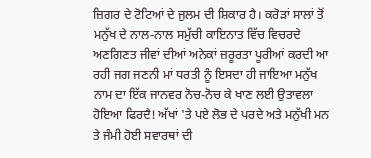ਜ਼ਿਗਰ ਦੇ ਟੋਟਿਆਂ ਦੇ ਜੁਲਮ ਦੀ ਸ਼ਿਕਾਰ ਹੈ। ਕਰੋੜਾਂ ਸਾਲਾਂ ਤੋਂ ਮਨੁੱਖ ਦੇ ਨਾਲ-ਨਾਲ ਸਮੁੱਚੀ ਕਾਇਨਾਤ ਵਿੱਚ ਵਿਚਰਦੇ ਅਣਗਿਣਤ ਜੀਵਾਂ ਦੀਆਂ ਅਨੇਕਾਂ ਜ਼ਰੂਰਤਾ ਪੂਰੀਆਂ ਕਰਦੀ ਆ ਰਹੀ ਜਗ ਜਣਨੀ ਮਾਂ ਧਰਤੀ ਨੂੰ ਇਸਦਾ ਹੀ ਜਾਇਆ ਮਨੁੱਖ ਨਾਮ ਦਾ ਇੱਕ ਜਾਨਵਰ ਨੋਚ-ਨੋਚ ਕੇ ਖਾਣ ਲਈ ਉਤਾਵਲਾ ਹੋਇਆ ਫਿਰਦੈ! ਅੱਖਾਂ 'ਤੇ ਪਏ ਲੋਭ ਦੇ ਪਰਦੇ ਅਤੇ ਮਨੁੱਖੀ ਮਨ ਤੇ ਜੰਮੀ ਹੋਈ ਸਵਾਰਥਾਂ ਦੀ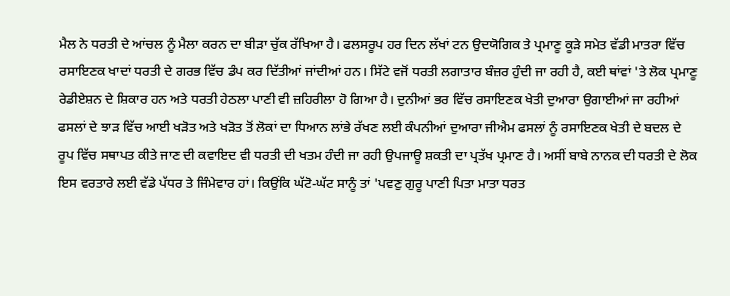ਮੈਲ ਨੇ ਧਰਤੀ ਦੇ ਆਂਚਲ ਨੂੰ ਮੈਲਾ ਕਰਨ ਦਾ ਬੀੜਾ ਚੁੱਕ ਰੱਖਿਆ ਹੈ। ਫਲਸਰੂਪ ਹਰ ਦਿਨ ਲੱਖਾਂ ਟਨ ਉਦਯੋਗਿਕ ਤੇ ਪ੍ਰਮਾਣੂ ਕੂੜੇ ਸਮੇਤ ਵੱਡੀ ਮਾਤਰਾ ਵਿੱਚ ਰਸਾਇਣਕ ਖਾਦਾਂ ਧਰਤੀ ਦੇ ਗਰਭ ਵਿੱਚ ਡੰਪ ਕਰ ਦਿੱਤੀਆਂ ਜਾਂਦੀਆਂ ਹਨ। ਸਿੱਟੇ ਵਜੋਂ ਧਰਤੀ ਲਗਾਤਾਰ ਬੰਜ਼ਰ ਹੁੰਦੀ ਜਾ ਰਹੀ ਹੈ, ਕਈ ਥਾਂਵਾਂ 'ਤੇ ਲੋਕ ਪ੍ਰਮਾਣੂ ਰੇਡੀਏਸ਼ਨ ਦੇ ਸ਼ਿਕਾਰ ਹਨ ਅਤੇ ਧਰਤੀ ਹੇਠਲਾ ਪਾਣੀ ਵੀ ਜ਼ਹਿਰੀਲਾ ਹੋ ਗਿਆ ਹੈ। ਦੁਨੀਆਂ ਭਰ ਵਿੱਚ ਰਸਾਇਣਕ ਖੇਤੀ ਦੁਆਰਾ ਉਗਾਈਆਂ ਜਾ ਰਹੀਆਂ ਫਸਲਾਂ ਦੇ ਝਾੜ ਵਿੱਚ ਆਈ ਖੜੋਤ ਅਤੇ ਖੜੋਤ ਤੋਂ ਲੋਕਾਂ ਦਾ ਧਿਆਨ ਲਾਂਭੇ ਰੱਖਣ ਲਈ ਕੰਪਨੀਆਂ ਦੁਆਰਾ ਜੀਐਮ ਫਸਲਾਂ ਨੂੰ ਰਸਾਇਣਕ ਖੇਤੀ ਦੇ ਬਦਲ ਦੇ ਰੂਪ ਵਿੱਚ ਸਥਾਪਤ ਕੀਤੇ ਜਾਣ ਦੀ ਕਵਾਇਦ ਵੀ ਧਰਤੀ ਦੀ ਖਤਮ ਹੰਦੀ ਜਾ ਰਹੀ ਉਪਜਾਊ ਸ਼ਕਤੀ ਦਾ ਪ੍ਰਤੱਖ ਪ੍ਰਮਾਣ ਹੈ। ਅਸੀਂ ਬਾਬੇ ਨਾਨਕ ਦੀ ਧਰਤੀ ਦੇ ਲੋਕ ਇਸ ਵਰਤਾਰੇ ਲਈ ਵੱਡੇ ਪੱਧਰ ਤੇ ਜਿੰਮੇਵਾਰ ਹਾਂ। ਕਿਉਂਕਿ ਘੱਟੋ-ਘੱਟ ਸਾਨੂੰ ਤਾਂ 'ਪਵਣੁ ਗੁਰੂ ਪਾਣੀ ਪਿਤਾ ਮਾਤਾ ਧਰਤ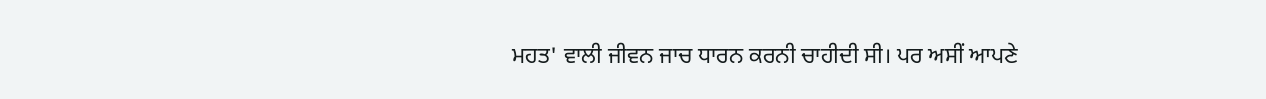ਮਹਤ' ਵਾਲੀ ਜੀਵਨ ਜਾਚ ਧਾਰਨ ਕਰਨੀ ਚਾਹੀਦੀ ਸੀ। ਪਰ ਅਸੀਂ ਆਪਣੇ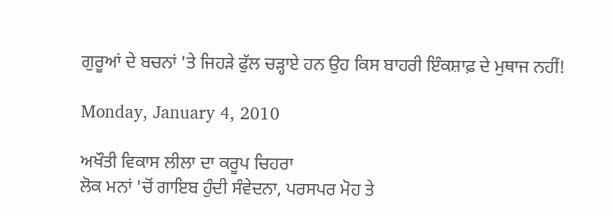ਗੁਰੂਆਂ ਦੇ ਬਚਨਾਂ 'ਤੇ ਜਿਹੜੇ ਫੁੱਲ ਚੜ੍ਹਾਏ ਹਨ ਉਹ ਕਿਸ ਬਾਹਰੀ ਇੰਕਸ਼ਾਫ਼ ਦੇ ਮੁਥਾਜ ਨਹੀਂ!

Monday, January 4, 2010

ਅਖੌਤੀ ਵਿਕਾਸ ਲੀਲਾ ਦਾ ਕਰੂਪ ਚਿਹਰਾ
ਲੋਕ ਮਨਾਂ 'ਚੋਂ ਗਾਇਬ ਹੁੰਦੀ ਸੰਵੇਦਨਾ, ਪਰਸਪਰ ਮੋਹ ਤੇ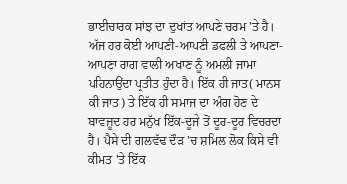ਭਾਈਚਾਰਕ ਸਾਂਝ ਦਾ ਦੁਖਾਂਤ ਆਪਣੇ ਚਰਮ 'ਤੇ ਹੈ। ਅੱਜ ਹਰ ਕੋਈ ਆਪਣੀ-ਆਪਣੀ ਡਫਲੀ ਤੇ ਆਪਣਾ-ਆਪਣਾ ਰਾਗ ਵਾਲੀ ਅਖਾਣ ਨੂੰ ਅਮਲੀ ਜਾਮਾ ਪਹਿਨਾਉਂਦਾ ਪ੍ਰਤੀਤ ਹੁੰਦਾ ਹੈ। ਇੱਕ ਹੀ ਜਾਤ( ਮਾਨਸ ਕੀ ਜਾਤ) ਤੇ ਇੱਕ ਹੀ ਸਮਾਜ ਦਾ ਅੰਗ ਹੋਣ ਦੇ ਬਾਵਜ਼ੂਦ ਹਰ ਮਨੁੱਖ ਇੱਕ-ਦੂਜੇ ਤੋਂ ਦੂਰ-ਦੂਰ ਵਿਚਰਦਾ ਹੈ। ਪੈਸੇ ਦੀ ਗਲਵੱਢ ਦੌੜ 'ਚ ਸ਼ਮਿਲ ਲੋਕ ਕਿਸੇ ਵੀ ਕੀਮਤ 'ਤੇ ਇੱਕ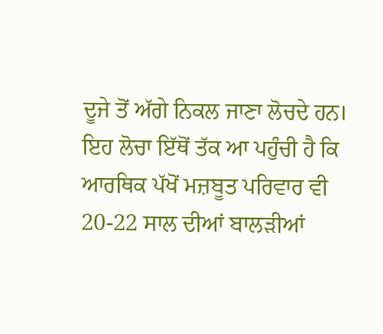ਦੂਜੇ ਤੋਂ ਅੱਗੇ ਨਿਕਲ ਜਾਣਾ ਲੋਚਦੇ ਹਨ। ਇਹ ਲੋਚਾ ਇੱਥੋਂ ਤੱਕ ਆ ਪਹੁੰਚੀ ਹੈ ਕਿ ਆਰਥਿਕ ਪੱਖੋਂ ਮਜ਼ਬੂਤ ਪਰਿਵਾਰ ਵੀ 20-22 ਸਾਲ ਦੀਆਂ ਬਾਲੜੀਆਂ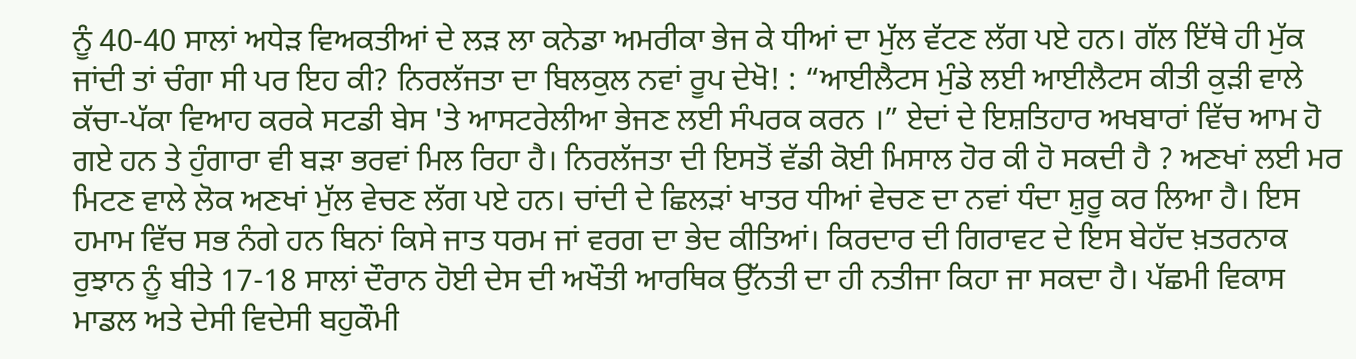ਨੂੰ 40-40 ਸਾਲਾਂ ਅਧੇੜ ਵਿਅਕਤੀਆਂ ਦੇ ਲੜ ਲਾ ਕਨੇਡਾ ਅਮਰੀਕਾ ਭੇਜ ਕੇ ਧੀਆਂ ਦਾ ਮੁੱਲ ਵੱਟਣ ਲੱਗ ਪਏ ਹਨ। ਗੱਲ ਇੱਥੇ ਹੀ ਮੁੱਕ ਜਾਂਦੀ ਤਾਂ ਚੰਗਾ ਸੀ ਪਰ ਇਹ ਕੀ? ਨਿਰਲੱਜਤਾ ਦਾ ਬਿਲਕੁਲ ਨਵਾਂ ਰੂਪ ਦੇਖੋ! : “ਆਈਲੈਟਸ ਮੁੰਡੇ ਲਈ ਆਈਲੈਟਸ ਕੀਤੀ ਕੁੜੀ ਵਾਲੇ ਕੱਚਾ-ਪੱਕਾ ਵਿਆਹ ਕਰਕੇ ਸਟਡੀ ਬੇਸ 'ਤੇ ਆਸਟਰੇਲੀਆ ਭੇਜਣ ਲਈ ਸੰਪਰਕ ਕਰਨ ।” ਏਦਾਂ ਦੇ ਇਸ਼ਤਿਹਾਰ ਅਖਬਾਰਾਂ ਵਿੱਚ ਆਮ ਹੋ ਗਏ ਹਨ ਤੇ ਹੁੰਗਾਰਾ ਵੀ ਬੜਾ ਭਰਵਾਂ ਮਿਲ ਰਿਹਾ ਹੈ। ਨਿਰਲੱਜਤਾ ਦੀ ਇਸਤੋਂ ਵੱਡੀ ਕੋਈ ਮਿਸਾਲ ਹੋਰ ਕੀ ਹੋ ਸਕਦੀ ਹੈ ? ਅਣਖਾਂ ਲਈ ਮਰ ਮਿਟਣ ਵਾਲੇ ਲੋਕ ਅਣਖਾਂ ਮੁੱਲ ਵੇਚਣ ਲੱਗ ਪਏ ਹਨ। ਚਾਂਦੀ ਦੇ ਛਿਲੜਾਂ ਖਾਤਰ ਧੀਆਂ ਵੇਚਣ ਦਾ ਨਵਾਂ ਧੰਦਾ ਸ਼ੁਰੂ ਕਰ ਲਿਆ ਹੈ। ਇਸ ਹਮਾਮ ਵਿੱਚ ਸਭ ਨੰਗੇ ਹਨ ਬਿਨਾਂ ਕਿਸੇ ਜਾਤ ਧਰਮ ਜਾਂ ਵਰਗ ਦਾ ਭੇਦ ਕੀਤਿਆਂ। ਕਿਰਦਾਰ ਦੀ ਗਿਰਾਵਟ ਦੇ ਇਸ ਬੇਹੱਦ ਖ਼ਤਰਨਾਕ ਰੁਝਾਨ ਨੂੰ ਬੀਤੇ 17-18 ਸਾਲਾਂ ਦੌਰਾਨ ਹੋਈ ਦੇਸ ਦੀ ਅਖੌਤੀ ਆਰਥਿਕ ਉੱਨਤੀ ਦਾ ਹੀ ਨਤੀਜਾ ਕਿਹਾ ਜਾ ਸਕਦਾ ਹੈ। ਪੱਛਮੀ ਵਿਕਾਸ ਮਾਡਲ ਅਤੇ ਦੇਸੀ ਵਿਦੇਸੀ ਬਹੁਕੌਮੀ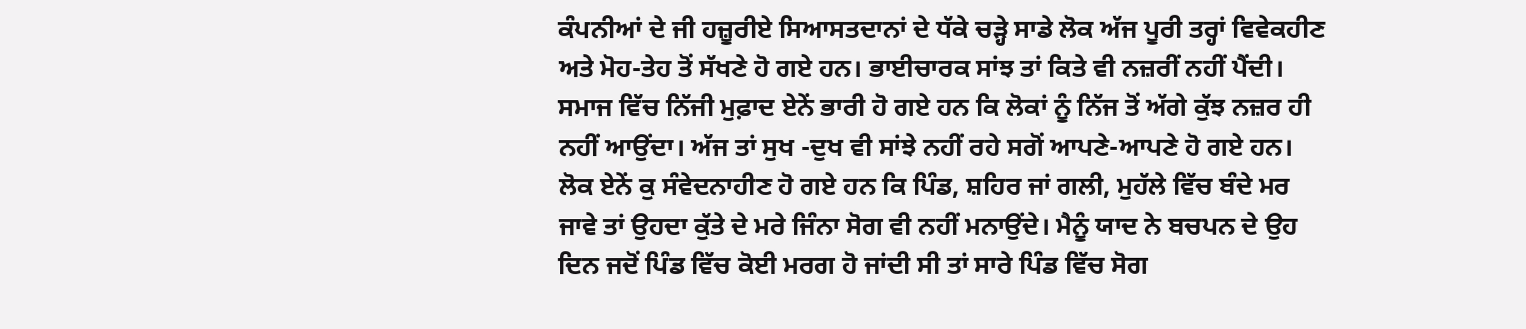ਕੰਪਨੀਆਂ ਦੇ ਜੀ ਹਜ਼ੂਰੀਏ ਸਿਆਸਤਦਾਨਾਂ ਦੇ ਧੱਕੇ ਚੜ੍ਹੇ ਸਾਡੇ ਲੋਕ ਅੱਜ ਪੂਰੀ ਤਰ੍ਹਾਂ ਵਿਵੇਕਹੀਣ ਅਤੇ ਮੋਹ-ਤੇਹ ਤੋਂ ਸੱਖਣੇ ਹੋ ਗਏ ਹਨ। ਭਾਈਚਾਰਕ ਸਾਂਝ ਤਾਂ ਕਿਤੇ ਵੀ ਨਜ਼ਰੀਂ ਨਹੀਂ ਪੈਂਦੀ। ਸਮਾਜ ਵਿੱਚ ਨਿੱਜੀ ਮੁਫ਼ਾਦ ਏਨੇਂ ਭਾਰੀ ਹੋ ਗਏ ਹਨ ਕਿ ਲੋਕਾਂ ਨੂੰ ਨਿੱਜ ਤੋਂ ਅੱਗੇ ਕੁੱਝ ਨਜ਼ਰ ਹੀ ਨਹੀਂ ਆਉਂਦਾ। ਅੱਜ ਤਾਂ ਸੁਖ -ਦੁਖ ਵੀ ਸਾਂਝੇ ਨਹੀਂ ਰਹੇ ਸਗੋਂ ਆਪਣੇ-ਆਪਣੇ ਹੋ ਗਏ ਹਨ। ਲੋਕ ਏਨੇਂ ਕੁ ਸੰਵੇਦਨਾਹੀਣ ਹੋ ਗਏ ਹਨ ਕਿ ਪਿੰਡ, ਸ਼ਹਿਰ ਜਾਂ ਗਲੀ, ਮੁਹੱਲੇ ਵਿੱਚ ਬੰਦੇ ਮਰ ਜਾਵੇ ਤਾਂ ਉਹਦਾ ਕੁੱਤੇ ਦੇ ਮਰੇ ਜਿੰਨਾ ਸੋਗ ਵੀ ਨਹੀਂ ਮਨਾਉਂਦੇ। ਮੈਨੂੰ ਯਾਦ ਨੇ ਬਚਪਨ ਦੇ ਉਹ ਦਿਨ ਜਦੋਂ ਪਿੰਡ ਵਿੱਚ ਕੋਈ ਮਰਗ ਹੋ ਜਾਂਦੀ ਸੀ ਤਾਂ ਸਾਰੇ ਪਿੰਡ ਵਿੱਚ ਸੋਗ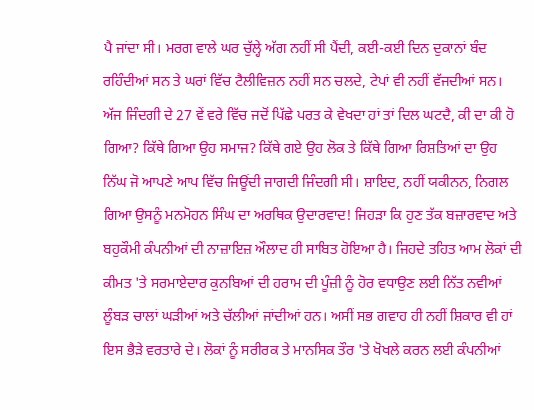ਪੈ ਜਾਂਦਾ ਸੀ। ਮਰਗ ਵਾਲੇ ਘਰ ਚੁੱਲ੍ਹੇ ਅੱਗ ਨਹੀਂ ਸੀ ਪੈਂਦੀ, ਕਈ-ਕਈ ਦਿਨ ਦੁਕਾਨਾਂ ਬੰਦ ਰਹਿੰਦੀਆਂ ਸਨ ਤੇ ਘਰਾਂ ਵਿੱਚ ਟੈਲੀਵਿਜ਼ਨ ਨਹੀਂ ਸਨ ਚਲਦੇ, ਟੇਪਾਂ ਵੀ ਨਹੀਂ ਵੱਜਦੀਆਂ ਸਨ। ਅੱਜ ਜਿੰਦਗੀ ਦੇ 27 ਵੇਂ ਵਰੇ ਵਿੱਚ ਜਦੋਂ ਪਿੱਛੇ ਪਰਤ ਕੇ ਵੇਖਦਾ ਹਾਂ ਤਾਂ ਦਿਲ ਘਟਦੈ, ਕੀ ਦਾ ਕੀ ਹੋ ਗਿਆ? ਕਿੱਥੇ ਗਿਆ ਉਹ ਸਮਾਜ? ਕਿੱਥੇ ਗਏ ਉਹ ਲੋਕ ਤੇ ਕਿੱਥੇ ਗਿਆ ਰਿਸ਼ਤਿਆਂ ਦਾ ਉਹ ਨਿੱਘ ਜੋ ਆਪਣੇ ਆਪ ਵਿੱਚ ਜਿਊਂਦੀ ਜਾਗਦੀ ਜਿੰਦਗੀ ਸੀ। ਸ਼ਾਇਦ, ਨਹੀਂ ਯਕੀਨਨ, ਨਿਗਲ ਗਿਆ ਉਸਨੂੰ ਮਨਮੋਹਨ ਸਿੰਘ ਦਾ ਅਰਥਿਕ ਉਦਾਰਵਾਦ! ਜਿਹੜਾ ਕਿ ਹੁਣ ਤੱਕ ਬਜ਼ਾਰਵਾਦ ਅਤੇ ਬਹੁਕੌਮੀ ਕੰਪਨੀਆਂ ਦੀ ਨਾਜ਼ਾਇਜ਼ ਔਲਾਦ ਹੀ ਸਾਬਿਤ ਹੋਇਆ ਹੈ। ਜਿਹਦੇ ਤਹਿਤ ਆਮ ਲੋਕਾਂ ਦੀ ਕੀਮਤ 'ਤੇ ਸਰਮਾਏਦਾਰ ਕੁਨਬਿਆਂ ਦੀ ਹਰਾਮ ਦੀ ਪੂੰਜ਼ੀ ਨੂੰ ਹੋਰ ਵਧਾਉਣ ਲਈ ਨਿੱਤ ਨਵੀਆਂ ਲੂੰਬੜ ਚਾਲਾਂ ਘੜੀਆਂ ਅਤੇ ਚੱਲੀਆਂ ਜਾਂਦੀਆਂ ਹਨ। ਅਸੀਂ ਸਭ ਗਵਾਹ ਹੀ ਨਹੀਂ ਸ਼ਿਕਾਰ ਵੀ ਹਾਂ ਇਸ ਭੈੜੇ ਵਰਤਾਰੇ ਦੇ। ਲੋਕਾਂ ਨੂੰ ਸਰੀਰਕ ਤੇ ਮਾਨਸਿਕ ਤੌਰ 'ਤੇ ਖੋਖਲੇ ਕਰਨ ਲਈ ਕੰਪਨੀਆਂ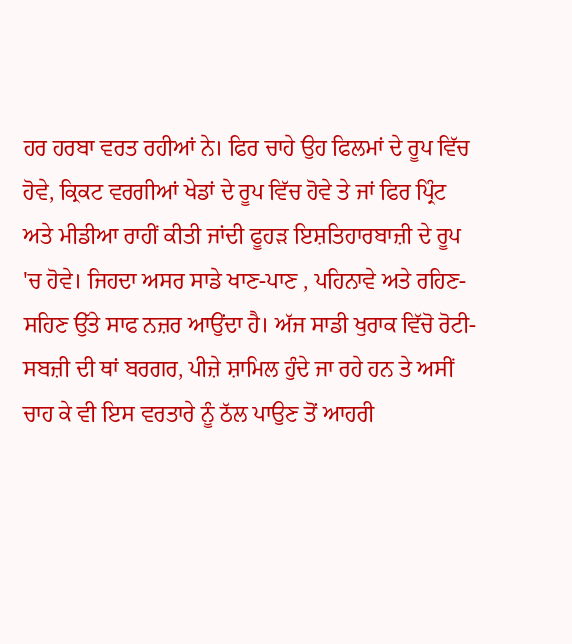ਹਰ ਹਰਬਾ ਵਰਤ ਰਹੀਆਂ ਨੇ। ਫਿਰ ਚਾਹੇ ਉਹ ਫਿਲਮਾਂ ਦੇ ਰੂਪ ਵਿੱਚ ਹੋਵੇ, ਕ੍ਰਿਕਟ ਵਰਗੀਆਂ ਖੇਡਾਂ ਦੇ ਰੂਪ ਵਿੱਚ ਹੋਵੇ ਤੇ ਜਾਂ ਫਿਰ ਪ੍ਰਿੰਟ ਅਤੇ ਮੀਡੀਆ ਰਾਹੀਂ ਕੀਤੀ ਜਾਂਦੀ ਫੂਹੜ ਇਸ਼ਤਿਹਾਰਬਾਜ਼ੀ ਦੇ ਰੂਪ 'ਚ ਹੋਵੇ। ਜਿਹਦਾ ਅਸਰ ਸਾਡੇ ਖਾਣ-ਪਾਣ , ਪਹਿਨਾਵੇ ਅਤੇ ਰਹਿਣ-ਸਹਿਣ ਉੱਤੇ ਸਾਫ ਨਜ਼ਰ ਆਉਂਦਾ ਹੈ। ਅੱਜ ਸਾਡੀ ਖੁਰਾਕ ਵਿੱਚੋ ਰੋਟੀ-ਸਬਜ਼ੀ ਦੀ ਥਾਂ ਬਰਗਰ, ਪੀਜ਼ੇ ਸ਼ਾਮਿਲ ਹੁੰਦੇ ਜਾ ਰਹੇ ਹਨ ਤੇ ਅਸੀਂ ਚਾਹ ਕੇ ਵੀ ਇਸ ਵਰਤਾਰੇ ਨੂੰ ਠੱਲ ਪਾਉਣ ਤੋਂ ਆਹਰੀ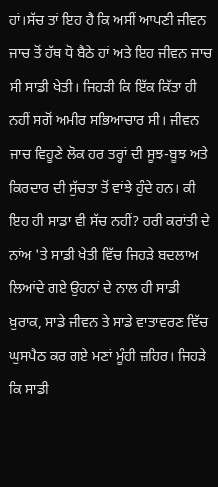ਹਾਂ।ਸੱਚ ਤਾਂ ਇਹ ਹੈ ਕਿ ਅਸੀਂ ਆਪਣੀ ਜੀਵਨ ਜਾਚ ਤੋਂ ਹੱਥ ਧੋ ਬੈਠੇ ਹਾਂ ਅਤੇ ਇਹ ਜੀਵਨ ਜਾਚ ਸੀ ਸਾਡੀ ਖੇਤੀ। ਜਿਹੜੀ ਕਿ ਇੱਕ ਕਿੱਤਾ ਹੀ ਨਹੀਂ ਸਗੋਂ ਅਮੀਰ ਸਭਿਆਚਾਰ ਸੀ। ਜੀਵਨ ਜਾਚ ਵਿਹੂਣੇ ਲੋਕ ਹਰ ਤਰ੍ਹਾਂ ਦੀ ਸੂਝ-ਬੂਝ ਅਤੇ ਕਿਰਦਾਰ ਦੀ ਸੁੱਚਤਾ ਤੋਂ ਵਾਂਝੇ ਹੁੰਦੇ ਹਨ। ਕੀ ਇਹ ਹੀ ਸਾਡਾ ਵੀ ਸੱਚ ਨਹੀਂ? ਹਰੀ ਕਰਾਂਤੀ ਦੇ ਨਾਂਅ 'ਤੇ ਸਾਡੀ ਖੇਤੀ ਵਿੱਚ ਜਿਹੜੇ ਬਦਲਾਅ ਲਿਆਂਦੇ ਗਏ ਉਹਨਾਂ ਦੇ ਨਾਲ ਹੀ ਸਾਡੀ ਖ਼ੁਰਾਕ, ਸਾਡੇ ਜੀਵਨ ਤੇ ਸਾਡੇ ਵਾਤਾਵਰਣ ਵਿੱਚ ਘੁਸਪੈਠ ਕਰ ਗਏ ਮਣਾਂ ਮੂੰਹੀ ਜ਼ਹਿਰ। ਜਿਹੜੇ ਕਿ ਸਾਡੀ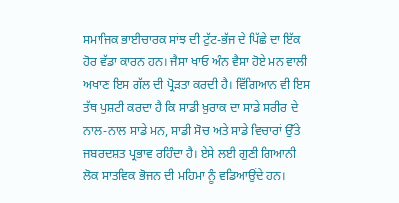ਸਮਾਜਿਕ ਭਾਈਚਾਰਕ ਸਾਂਝ ਦੀ ਟੁੱਟ-ਭੱਜ ਦੇ ਪਿੱਛੇ ਦਾ ਇੱਕ ਹੋਰ ਵੱਡਾ ਕਾਰਨ ਹਨ। ਜੈਸਾ ਖਾਓ ਅੰਨ ਵੈਸਾ ਹੋਏ ਮਨ ਵਾਲੀ ਅਖਾਣ ਇਸ ਗੱਲ ਦੀ ਪ੍ਰੋੜਤਾ ਕਰਦੀ ਹੈ। ਵਿੱਗਿਆਨ ਵੀ ਇਸ ਤੱਥ ਪੁਸ਼ਟੀ ਕਰਦਾ ਹੈ ਕਿ ਸਾਡੀ ਖ਼ੁਰਾਕ ਦਾ ਸਾਡੇ ਸਰੀਰ ਦੇ ਨਾਲ-ਨਾਲ ਸਾਡੇ ਮਨ, ਸਾਡੀ ਸੋਚ ਅਤੇ ਸਾਡੇ ਵਿਚਾਰਾਂ ਉੱਤੇ ਜਬਰਦਸ਼ਤ ਪ੍ਰਭਾਵ ਰਹਿੰਦਾ ਹੈ। ਏਸੇ ਲਈ ਗੁਣੀ ਗਿਆਨੀ ਲੋਕ ਸਾਤਵਿਕ ਭੋਜਨ ਦੀ ਮਹਿਮਾ ਨੂੰ ਵਡਿਆਉਂਦੇ ਹਨ।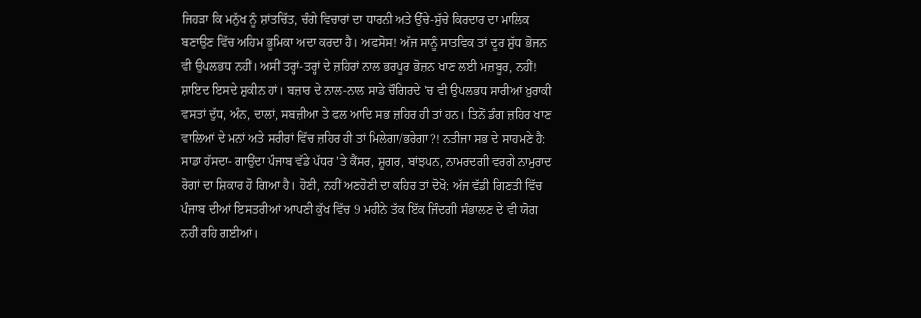ਜਿਹੜਾ ਕਿ ਮਨੁੱਖ ਨੂੰ ਸ਼ਾਂਤਚਿੱਤ, ਚੰਗੇ ਵਿਚਾਰਾਂ ਦਾ ਧਾਰਨੀ ਅਤੇ ਉੱਚੇ-ਸੁੱਚੇ ਕਿਰਦਾਰ ਦਾ ਮਾਲਿਕ ਬਣਾਉਣ ਵਿੱਚ ਅਹਿਮ ਭੂਮਿਕਾ ਅਦਾ ਕਰਦਾ ਹੈ। ਅਫਸੋਸ! ਅੱਜ ਸਾਨੂੰ ਸਾਤਵਿਕ ਤਾਂ ਦੂਰ ਸ਼ੁੱਧ ਭੋਜਨ ਵੀ ਉਪਲਭਧ ਨਹੀਂ। ਅਸੀਂ ਤਰ੍ਹਾਂ-ਤਰ੍ਹਾਂ ਦੇ ਜ਼ਹਿਰਾਂ ਨਾਲ ਭਰਪੂਰ ਭੋਜ਼ਨ ਖਾਣ ਲਈ ਮਜ਼ਬੂਰ, ਨਹੀਂ! ਸ਼ਾਇਦ ਇਸਦੇ ਸ਼ੁਕੀਨ ਹਾਂ। ਬਜ਼ਾਰ ਦੇ ਨਾਲ-ਨਾਲ ਸਾਡੇ ਚੌਗਿਰਦੇ 'ਚ ਵੀ ਉਪਲਭਧ ਸਾਰੀਆਂ ਖ਼ੁਰਾਕੀ ਵਸਤਾਂ ਦੁੱਧ, ਅੰਨ, ਦਾਲਾਂ, ਸਬਜ਼ੀਆ ਤੇ ਫਲ ਆਦਿ ਸਭ ਜ਼ਹਿਰ ਹੀ ਤਾਂ ਹਨ। ਤਿਨੋਂ ਡੰਗ ਜ਼ਹਿਰ ਖਾਣ ਵਾਲਿਆਂ ਦੇ ਮਨਾਂ ਅਤੇ ਸਰੀਰਾਂ ਵਿੱਚ ਜ਼ਹਿਰ ਹੀ ਤਾਂ ਮਿਲੇਗਾ/ਭਰੇਗਾ?! ਨਤੀਜਾ ਸਭ ਦੇ ਸਾਹਮਣੇ ਹੈ: ਸਾਡਾ ਹੱਸਦਾ- ਗਾਉਂਦਾ ਪੰਜਾਬ ਵੱਡੇ ਪੱਧਰ 'ਤੇ ਕੈਂਸਰ, ਸ਼ੂਗਰ, ਬਾਂਝਪਨ, ਨਾਮਰਦਗੀ ਵਰਗੇ ਨਾਮੁਰਾਦ ਰੋਗਾਂ ਦਾ ਸ਼ਿਕਾਰ ਹੋ ਗਿਆ ਹੈ। ਹੋਣੀ, ਨਹੀਂ ਅਣਹੋਣੀ ਦਾ ਕਹਿਰ ਤਾਂ ਦੋਖੋ: ਅੱਜ ਵੱਡੀ ਗਿਣਤੀ ਵਿੱਚ ਪੰਜਾਬ ਦੀਆਂ ਇਸਤਰੀਆਂ ਆਪਣੀ ਕੁੱਖ ਵਿੱਚ 9 ਮਹੀਨੇ ਤੱਕ ਇੱਕ ਜਿੰਦਗੀ ਸੰਭਾਲਣ ਦੇ ਵੀ ਯੋਗ ਨਹੀਂ ਰਹਿ ਗਈਆਂ।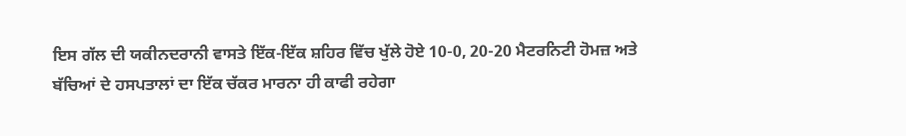ਇਸ ਗੱਲ ਦੀ ਯਕੀਨਦਰਾਨੀ ਵਾਸਤੇ ਇੱਕ-ਇੱਕ ਸ਼ਹਿਰ ਵਿੱਚ ਖੁੱਲੇ ਹੋਏ 10-0, 20-20 ਮੈਟਰਨਿਟੀ ਹੋਮਜ਼ ਅਤੇ ਬੱਚਿਆਂ ਦੇ ਹਸਪਤਾਲਾਂ ਦਾ ਇੱਕ ਚੱਕਰ ਮਾਰਨਾ ਹੀ ਕਾਫੀ ਰਹੇਗਾ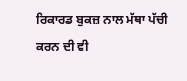ਰਿਕਾਰਡ ਬੁਕਜ਼ ਨਾਲ ਮੱਥਾ ਪੱਚੀ ਕਰਨ ਦੀ ਵੀ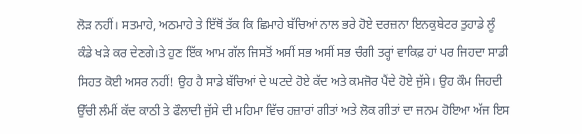ਲੋੜ ਨਹੀਂ। ਸਤਮਾਹੇ, ਅਠਮਾਹੇ ਤੇ ਇੱਥੋਂ ਤੱਕ ਕਿ ਛਿਮਾਹੇ ਬੱਚਿਆਂ ਨਾਲ ਭਰੇ ਹੋਏ ਦਰਜ਼ਨਾ ਇਨਕੁਬੇਟਰ ਤੁਹਾਡੇ ਲੂੰ ਕੰਡੇ ਖੜੇ ਕਰ ਦੇਣਗੇ।ਤੇ ਹੁਣ ਇੱਕ ਆਮ ਗੱਲ ਜਿਸਤੋਂ ਅਸੀਂ ਸਭ ਅਸੀਂ ਸਭ ਚੰਗੀ ਤਰ੍ਹਾਂ ਵਾਕਿਫ਼ ਹਾਂ ਪਰ ਜਿਹਦਾ ਸਾਡੀ ਸਿਹਤ ਕੋਈ ਅਸਰ ਨਹੀਂ! ਉਹ ਹੈ ਸਾਡੇ ਬੱਚਿਆਂ ਦੇ ਘਟਦੇ ਹੋਏ ਕੱਦ ਅਤੇ ਕਮਜੋਰ ਪੈਂਦੇ ਹੋਏ ਜੁੱਸੇ। ਉਹ ਕੌਮ ਜਿਹਦੀ ਉੱਚੀ ਲੰਮੀਂ ਕੱਦ ਕਾਠੀ ਤੇ ਫੌਲਾਦੀ ਜੁੱਸੇ ਦੀ ਮਹਿਮਾ ਵਿੱਚ ਹਜ਼ਾਰਾਂ ਗੀਤਾਂ ਅਤੇ ਲੋਕ ਗੀਤਾਂ ਦਾ ਜਨਮ ਹੋਇਆ ਅੱਜ ਇਸ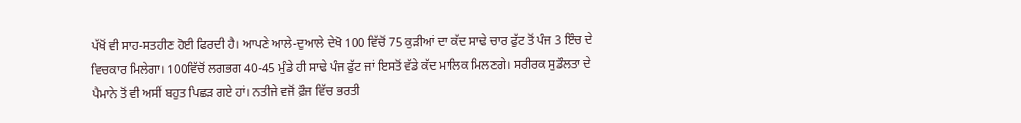ਪੱਖੋਂ ਵੀ ਸਾਹ-ਸਤਹੀਣ ਹੋਈ ਫਿਰਦੀ ਹੈ। ਆਪਣੇ ਆਲੇ-ਦੁਆਲੇ ਦੇਖੋ 100 ਵਿੱਚੋਂ 75 ਕੁੜੀਆਂ ਦਾ ਕੱਦ ਸਾਢੇ ਚਾਰ ਫੁੱਟ ਤੋਂ ਪੰਜ 3 ਇੰਚ ਦੇ ਵਿਚਕਾਰ ਮਿਲੇਗਾ। 100ਵਿੱਚੋਂ ਲਗਭਗ 40-45 ਮੁੰਡੇ ਹੀ ਸਾਢੇ ਪੰਜ ਫੁੱਟ ਜਾਂ ਇਸਤੋਂ ਵੱਡੇ ਕੱਦ ਮਾਲਿਕ ਮਿਲਣਗੇ। ਸਰੀਰਕ ਸੁਡੌਲਤਾ ਦੇ ਪੈਮਾਨੇ ਤੋਂ ਵੀ ਅਸੀਂ ਬਹੁਤ ਪਿਛੜ ਗਏ ਹਾਂ। ਨਤੀਜੇ ਵਜੋਂ ਫ਼ੌਜ ਵਿੱਚ ਭਰਤੀ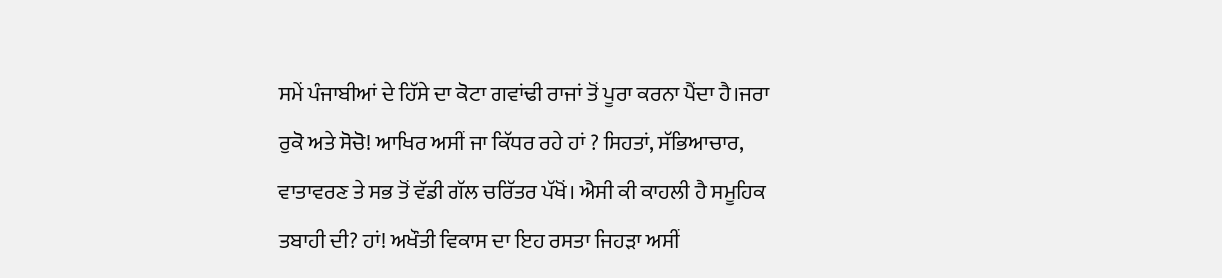ਸਮੇਂ ਪੰਜਾਬੀਆਂ ਦੇ ਹਿੱਸੇ ਦਾ ਕੋਟਾ ਗਵਾਂਢੀ ਰਾਜਾਂ ਤੋਂ ਪੂਰਾ ਕਰਨਾ ਪੈਂਦਾ ਹੈ।ਜਰਾ ਰੁਕੋ ਅਤੇ ਸੋਚੋ! ਆਖਿਰ ਅਸੀਂ ਜਾ ਕਿੱਧਰ ਰਹੇ ਹਾਂ ? ਸਿਹਤਾਂ, ਸੱਭਿਆਚਾਰ, ਵਾਤਾਵਰਣ ਤੇ ਸਭ ਤੋਂ ਵੱਡੀ ਗੱਲ ਚਰਿੱਤਰ ਪੱਖੋਂ। ਐਸੀ ਕੀ ਕਾਹਲੀ ਹੈ ਸਮੂਹਿਕ ਤਬਾਹੀ ਦੀ? ਹਾਂ! ਅਖੌਤੀ ਵਿਕਾਸ ਦਾ ਇਹ ਰਸਤਾ ਜਿਹੜਾ ਅਸੀਂ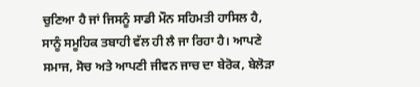ਚੁਣਿਆ ਹੈ ਜਾਂ ਜਿਸਨੂੰ ਸਾਡੀ ਮੌਨ ਸਹਿਮਤੀ ਹਾਸਿਲ ਹੈ, ਸਾਨੂੰ ਸਮੂਹਿਕ ਤਬਾਹੀ ਵੱਲ ਹੀ ਲੈ ਜਾ ਰਿਹਾ ਹੈ। ਆਪਣੇ ਸਮਾਜ, ਸੋਚ ਅਤੇ ਆਪਣੀ ਜੀਵਨ ਜਾਚ ਦਾ ਬੇਰੋਕ, ਬੇਲੋੜਾ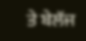ਤੇ ਬੇਲੱਜ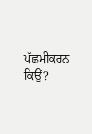ਪੱਛਮੀਕਰਨ ਕਿਉਂ?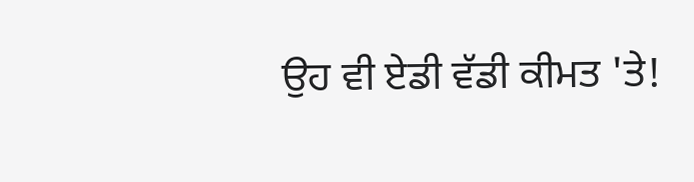ਉਹ ਵੀ ਏਡੀ ਵੱਡੀ ਕੀਮਤ 'ਤੇ!